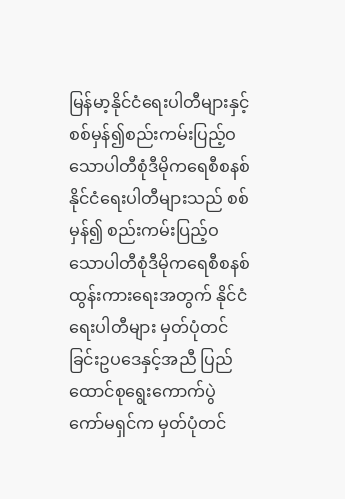မြန်မာ့နိုင်ငံရေးပါတီများနှင့် စစ်မှန်၍စည်းကမ်းပြည့်ဝသောပါတီစုံဒီမိုကရေစီစနစ်
နိုင်ငံရေးပါတီများသည် စစ်မှန်၍ စည်းကမ်းပြည့်ဝသောပါတီစုံဒီမိုကရေစီစနစ်ထွန်းကားရေးအတွက် နိုင်ငံရေးပါတီများ မှတ်ပုံတင်ခြင်းဥပဒေနှင့်အညီ ပြည်ထောင်စုရွေးကောက်ပွဲကော်မရှင်က မှတ်ပုံတင်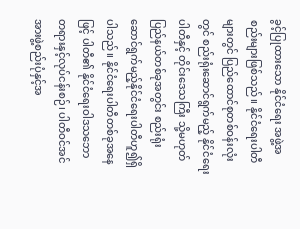ခွင့်ပြုထားသော နိုင်ငံရေး အဖွဲ့အစည်းများဖြစ်သည်။ နိုင်ငံရေးပါတီများတွင် ပြည်ထောင်စုတစ်ဝန်းလုံးတွင် စည်းရုံးဆောင်ရွက်မည့် နိုင်ငံရေးပါတီနှင့် တိုင်းဒေသကြီး သို့မဟုတ် ပြည်နယ်တစ်ခုအတွင်း စည်းရုံးဆောင်ရွက်မည့်နိုင်ငံရေးပါတီဟူ၍ရှိပါသည်။ နိုင်ငံရေးပါတီတစ်ခုအနေဖြင့် ပါတီ၏ နိုင်ငံရေးဝါဒသဘော
တရားနှင့်လုပ်ငန်းစဉ်၊ ပါတီဝင်အင်အားဖွဲ့စည်းပုံနှင့်အ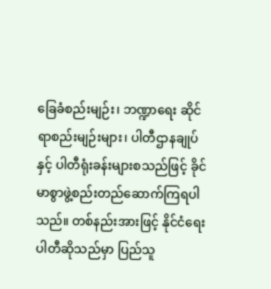ခြေခံစည်းမျဉ်း၊ ဘဏ္ဍာရေး ဆိုင်ရာစည်းမျဉ်းများ၊ ပါတီဌာနချုပ်နှင့် ပါတီရုံးခန်းများစသည်ဖြင့် ခိုင်မာစွာဖွဲ့စည်းတည်ဆောက်ကြရပါသည်။ တစ်နည်းအားဖြင့် နိုင်ငံရေးပါတီဆိုသည်မှာ ပြည်သူ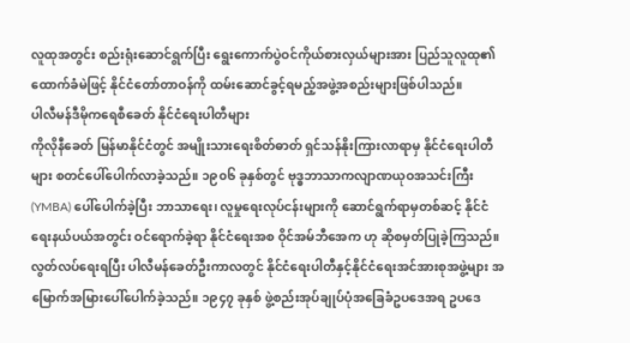လူထုအတွင်း စည်းရုံးဆောင်ရွက်ပြီး ရွေးကောက်ပွဲဝင်ကိုယ်စားလှယ်များအား ပြည်သူလူထု၏ထောက်ခံမဲဖြင့် နိုင်ငံတော်တာဝန်ကို ထမ်းဆောင်ခွင့်ရမည့်အဖွဲ့အစည်းများဖြစ်ပါသည်။
ပါလီမန်ဒီမိုကရေစီခေတ် နိုင်ငံရေးပါတီများ
ကိုလိုနီခေတ် မြန်မာနိုင်ငံတွင် အမျိုးသားရေးစိတ်ဓာတ် ရှင်သန်နိုးကြားလာရာမှ နိုင်ငံရေးပါတီများ စတင်ပေါ်ပေါက်လာခဲ့သည်။ ၁၉၀၆ ခုနှစ်တွင် ဗုဒ္ဓဘာသာကလျာဏယုဝအသင်းကြီး (YMBA) ပေါ်ပေါက်ခဲ့ပြီး ဘာသာရေး၊ လူမှုရေးလုပ်ငန်းများကို ဆောင်ရွက်ရာမှတစ်ဆင့် နိုင်ငံရေးနယ်ပယ်အတွင်း ဝင်ရောက်ခဲ့ရာ နိုင်ငံရေးအစ ဝိုင်အမ်ဘီအေက ဟု ဆိုစမှတ်ပြုခဲ့ကြသည်။
လွတ်လပ်ရေးရပြီး ပါလီမန်ခေတ်ဦးကာလတွင် နိုင်ငံရေးပါတီနှင့်နိုင်ငံရေးအင်အားစုအဖွဲ့များ အမြောက်အမြားပေါ်ပေါက်ခဲ့သည်။ ၁၉၄၇ ခုနှစ် ဖွဲ့စည်းအုပ်ချုပ်ပုံအခြေခံဥပဒေအရ ဥပဒေ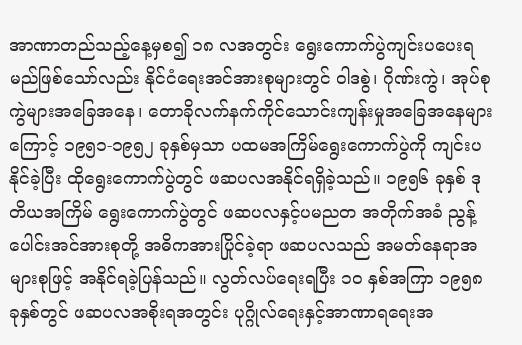အာဏာတည်သည့်နေ့မှစ၍ ၁၈ လအတွင်း ရွေးကောက်ပွဲကျင်းပပေးရမည်ဖြစ်သော်လည်း နိုင်ငံရေးအင်အားစုများတွင် ဝါဒစွဲ၊ ဂိုဏ်းကွဲ၊ အုပ်စုကွဲများအခြေအနေ၊ တောခိုလက်နက်ကိုင်သောင်းကျန်းမှုအခြေအနေများကြောင့် ၁၉၅၁-၁၉၅၂ ခုနှစ်မှသာ ပထမအကြိမ်ရွေးကောက်ပွဲကို ကျင်းပနိုင်ခဲ့ပြီး ထိုရွေးကောက်ပွဲတွင် ဖဆပလအနိုင်ရရှိခဲ့သည်။ ၁၉၅၆ ခုနှစ် ဒုတိယအကြိမ် ရွေးကောက်ပွဲတွင် ဖဆပလနှင့်ပမညတ အတိုက်အခံ ညွန့်ပေါင်းအင်အားစုတို့ အဓိကအားပြိုင်ခဲ့ရာ ဖဆပလသည် အမတ်နေရာအများစုဖြင့် အနိုင်ရခဲ့ပြန်သည်။ လွတ်လပ်ရေးရပြီး ၁၀ နှစ်အကြာ ၁၉၅၈ ခုနှစ်တွင် ဖဆပလအစိုးရအတွင်း ပုဂ္ဂိုလ်ရေးနှင့်အာဏာရရေးအ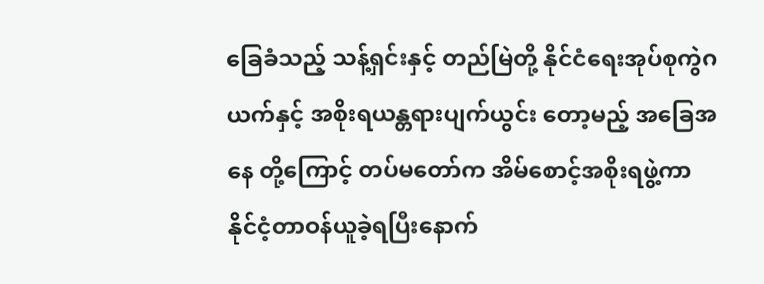ခြေခံသည့် သန့်ရှင်းနှင့် တည်မြဲတို့ နိုင်ငံရေးအုပ်စုကွဲဂယက်နှင့် အစိုးရယန္တရားပျက်ယွင်း တော့မည့် အခြေအနေ တို့ကြောင့် တပ်မတော်က အိမ်စောင့်အစိုးရဖွဲ့ကာ နိုင်ငံ့တာဝန်ယူခဲ့ရပြီးနောက်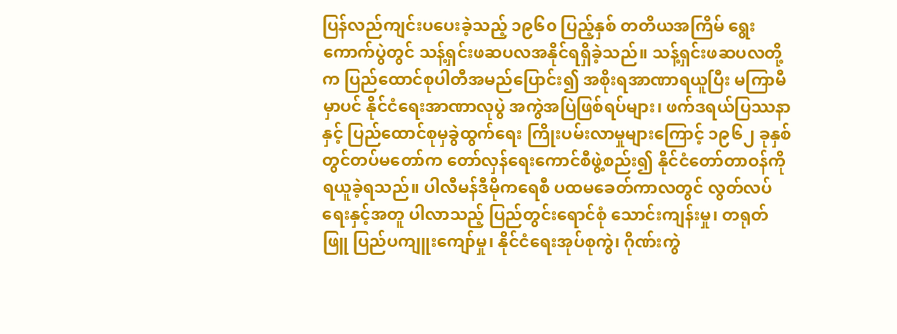ပြန်လည်ကျင်းပပေးခဲ့သည့် ၁၉၆၀ ပြည့်နှစ် တတိယအကြိမ် ရွေးကောက်ပွဲတွင် သန့်ရှင်းဖဆပလအနိုင်ရရှိခဲ့သည်။ သန့်ရှင်းဖဆပလတို့က ပြည်ထောင်စုပါတီအမည်ပြောင်း၍ အစိုးရအာဏာရယူပြီး မကြာမီမှာပင် နိုင်ငံရေးအာဏာလုပွဲ အကွဲအပြဲဖြစ်ရပ်များ၊ ဖက်ဒရယ်ပြဿနာနှင့် ပြည်ထောင်စုမှခွဲထွက်ရေး ကြိုးပမ်းလာမှုများကြောင့် ၁၉၆၂ ခုနှစ်တွင်တပ်မတော်က တော်လှန်ရေးကောင်စီဖွဲ့စည်း၍ နိုင်ငံတော်တာဝန်ကိုရယူခဲ့ရသည်။ ပါလီမန်ဒီမိုကရေစီ ပထမခေတ်ကာလတွင် လွတ်လပ်ရေးနှင့်အတူ ပါလာသည့် ပြည်တွင်းရောင်စုံ သောင်းကျန်းမှု၊ တရုတ်ဖြူ ပြည်ပကျူးကျော်မှု၊ နိုင်ငံရေးအုပ်စုကွဲ၊ ဂိုဏ်းကွဲ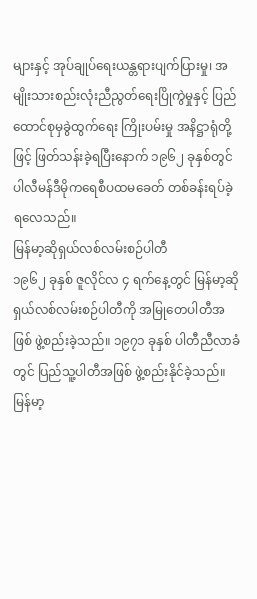များနှင့် အုပ်ချုပ်ရေးယန္တရားပျက်ပြားမှု၊ အမျိုးသားစည်းလုံးညီညွတ်ရေးပြိုကွဲမှုနှင့် ပြည်ထောင်စုမှခွဲထွက်ရေး ကြိုးပမ်းမှု အနိဋ္ဌာရုံတို့ဖြင့် ဖြတ်သန်းခဲ့ရပြီးနောက် ၁၉၆၂ ခုနှစ်တွင် ပါလီမန်ဒီမိုကရေစီပထမခေတ် တစ်ခန်းရပ်ခဲ့ရလေသည်။
မြန်မာ့ဆိုရှယ်လစ်လမ်းစဉ်ပါတီ
၁၉၆၂ ခုနှစ် ဇူလိုင်လ ၄ ရက်နေ့တွင် မြန်မာ့ဆိုရှယ်လစ်လမ်းစဉ်ပါတီကို အမြုတေပါတီအဖြစ် ဖွဲ့စည်းခဲ့သည်။ ၁၉၇၁ ခုနှစ် ပါတီညီလာခံတွင် ပြည်သူ့ပါတီအဖြစ် ဖွဲ့စည်းနိုင်ခဲ့သည်။ မြန်မာ့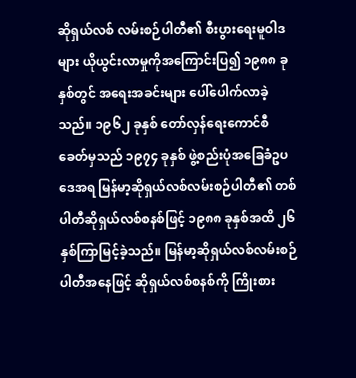ဆိုရှယ်လစ် လမ်းစဉ်ပါတီ၏ စီးပွားရေးမူဝါဒများ ယိုယွင်းလာမှုကိုအကြောင်းပြ၍ ၁၉၈၈ ခုနှစ်တွင် အရေးအခင်းများ ပေါ်ပေါက်လာခဲ့သည်။ ၁၉၆၂ ခုနှစ် တော်လှန်ရေးကောင်စီခေတ်မှသည် ၁၉၇၄ ခုနှစ် ဖွဲ့စည်းပုံအခြေခံဥပဒေအရ မြန်မာ့ဆိုရှယ်လစ်လမ်းစဉ်ပါတီ၏ တစ်ပါတီဆိုရှယ်လစ်စနစ်ဖြင့် ၁၉၈၈ ခုနှစ်အထိ ၂၆ နှစ်ကြာမြင့်ခဲ့သည်။ မြန်မာ့ဆိုရှယ်လစ်လမ်းစဉ်ပါတီအနေဖြင့် ဆိုရှယ်လစ်စနစ်ကို ကြိုးစား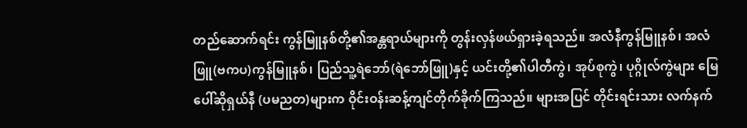တည်ဆောက်ရင်း ကွန်မြူနစ်တို့၏အန္တရာယ်များကို တွန်းလှန်ဖယ်ရှားခဲ့ရသည်။ အလံနီကွန်မြူနစ်၊ အလံဖြူ(ဗကပ)ကွန်မြူနစ်၊ ပြည်သူ့ရဲဘော်(ရဲဘော်ဖြူ)နှင့် ယင်းတို့၏ပါတီကွဲ၊ အုပ်စုကွဲ၊ ပုဂ္ဂိုလ်ကွဲများ မြေပေါ်ဆိုရှယ်နီ (ပမညတ)များက ဝိုင်းဝန်းဆန့်ကျင်တိုက်ခိုက်ကြသည်။ များအပြင် တိုင်းရင်းသား လက်နက်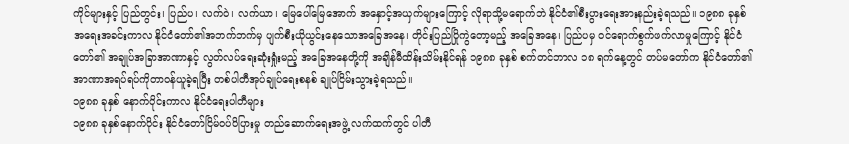ကိုင်များနှင့် ပြည်တွင်း၊ ပြည်ပ၊ လက်ဝဲ၊ လက်ယာ၊ မြေပေါ်မြေအောက် အနှောင့်အယှက်များကြောင့် လိုရာသို့မရောက်ဘဲ နိုင်ငံ၏စီးပွားရေးအားနည်းခဲ့ရသည်။ ၁၉၈၈ ခုနှစ် အရေးအခင်းကာလ နိုင်ငံတော်၏အဘက်ဘက်မှ ပျက်စီးယိုယွင်းနေသောအခြေအနေ၊ တိုင်းပြည်ပြိုကွဲတော့မည့် အခြေအနေ၊ ပြည်ပမှ ဝင်ရောက်စွက်ဖက်လာမှုကြောင့် နိုင်ငံတော်၏ အချုပ်အခြာအာဏာနှင့် လွတ်လပ်ရေးဆုံးရှုံးမည့် အခြေအနေတို့ကို အချိန်မီထိန်းသိမ်းနိုင်ရန် ၁၉၈၈ ခုနှစ် စက်တင်ဘာလ ၁၈ ရက်နေ့တွင် တပ်မတော်က နိုင်ငံတော်၏ အာဏာအရပ်ရပ်ကိုတာဝန်ယူခဲ့ရပြီး တစ်ပါတီအုပ်ချုပ်ရေးစနစ် ချုပ်ငြိမ်းသွားခဲ့ရသည်။
၁၉၈၈ ခုနှစ် နောက်ပိုင်းကာလ နိုင်ငံရေးပါတီများ
၁၉၈၈ ခုနှစ်နောက်ပိုင်း နိုင်ငံတော်ငြိမ်ဝပ်ပိပြားမှု တည်ဆောက်ရေးအဖွဲ့ လက်ထက်တွင် ပါတီ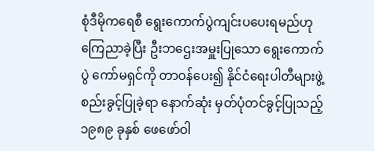စုံဒီမိုကရေစီ ရွေးကောက်ပွဲကျင်းပပေးရမည်ဟု ကြေညာခဲ့ပြီး ဦးဘဌေးအမှူးပြုသော ရွေးကောက်ပွဲ ကော်မရှင်ကို တာဝန်ပေး၍ နိုင်ငံရေးပါတီများဖွဲ့စည်းခွင့်ပြုခဲ့ရာ နောက်ဆုံး မှတ်ပုံတင်ခွင့်ပြုသည့် ၁၉၈၉ ခုနှစ် ဖေဖော်ဝါ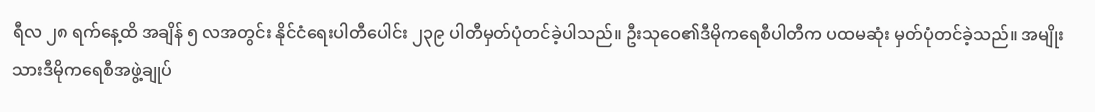ရီလ ၂၈ ရက်နေ့ထိ အချိန် ၅ လအတွင်း နိုင်ငံရေးပါတီပေါင်း ၂၃၉ ပါတီမှတ်ပုံတင်ခဲ့ပါသည်။ ဦးသုဝေ၏ဒီမိုကရေစီပါတီက ပထမဆုံး မှတ်ပုံတင်ခဲ့သည်။ အမျိုးသားဒီမိုကရေစီအဖွဲ့ချုပ်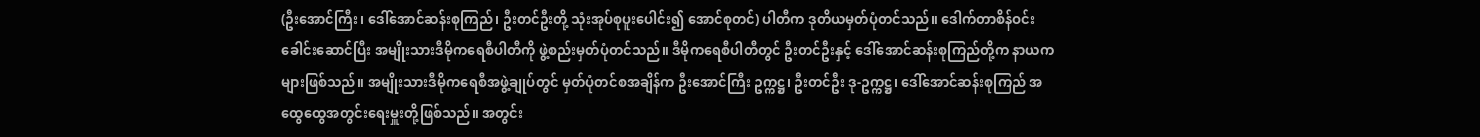(ဦးအောင်ကြီး၊ ဒေါ်အောင်ဆန်းစုကြည်၊ ဦးတင်ဦးတို့ သုံးအုပ်စုပူးပေါင်း၍ အောင်စုတင်) ပါတီက ဒုတိယမှတ်ပုံတင်သည်။ ဒေါက်တာစိန်ဝင်း ခေါင်းဆောင်ပြီး အမျိုးသားဒီမိုကရေစီပါတီကို ဖွဲ့စည်းမှတ်ပုံတင်သည်။ ဒီမိုကရေစီပါတီတွင် ဦးတင်ဦးနှင့် ဒေါ်အောင်ဆန်းစုကြည်တို့က နာယကများဖြစ်သည်။ အမျိုးသားဒီမိုကရေစီအဖွဲ့ချုပ်တွင် မှတ်ပုံတင်စအချိန်က ဦးအောင်ကြီး ဥက္ကဋ္ဌ၊ ဦးတင်ဦး ဒု-ဥက္ကဋ္ဌ၊ ဒေါ်အောင်ဆန်းစုကြည် အထွေထွေအတွင်းရေးမှူးတို့ဖြစ်သည်။ အတွင်း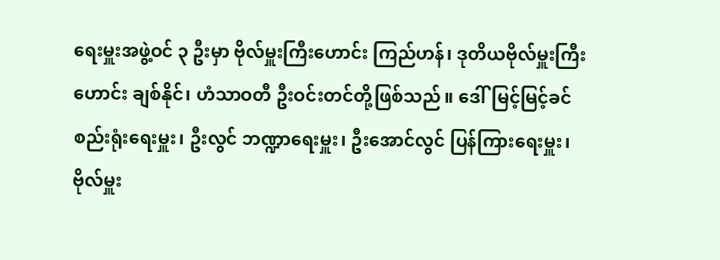ရေးမှူးအဖွဲ့ဝင် ၃ ဦးမှာ ဗိုလ်မှူးကြီးဟောင်း ကြည်ဟန်၊ ဒုတိယဗိုလ်မှူးကြီးဟောင်း ချစ်နိုင်၊ ဟံသာဝတီ ဦးဝင်းတင်တို့ဖြစ်သည်။ ဒေါ်မြင့်မြင့်ခင် စည်းရုံးရေးမှူး၊ ဦးလွင် ဘဏ္ဍာရေးမှူး၊ ဦးအောင်လွင် ပြန်ကြားရေးမှူး၊ ဗိုလ်မှူး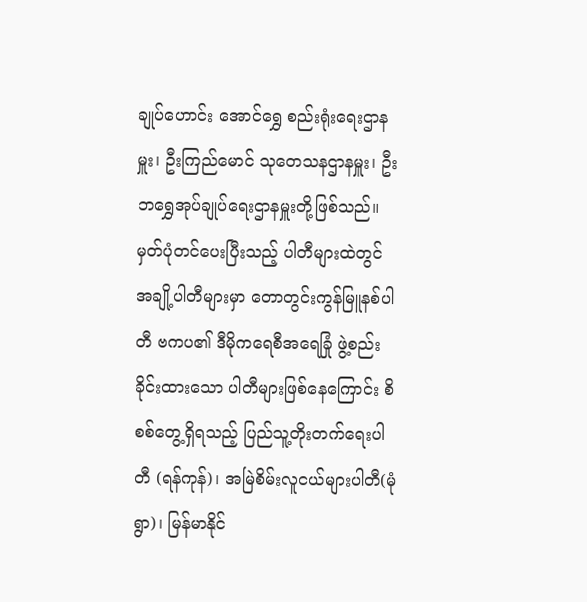ချုပ်ဟောင်း အောင်ရွှေ စည်းရုံးရေးဌာနမှူး၊ ဦးကြည်မောင် သုတေသနဌာနမှူး၊ ဦးဘရွှေအုပ်ချုပ်ရေးဌာနမှူးတို့ဖြစ်သည်။ မှတ်ပုံတင်ပေးပြီးသည့် ပါတီများထဲတွင် အချို့ပါတီများမှာ တောတွင်းကွန်မြူနစ်ပါတီ ဗကပ၏ ဒီမိုကရေစီအရေခြုံ ဖွဲ့စည်းခိုင်းထားသော ပါတီများဖြစ်နေကြောင်း စိစစ်တွေ့ရှိရသည့် ပြည်သူ့တိုးတက်ရေးပါတီ (ရန်ကုန်)၊ အမြဲစိမ်းလူငယ်များပါတီ(မုံရွာ)၊ မြန်မာနိုင်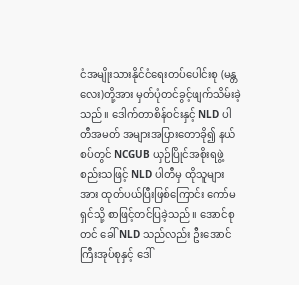ငံအမျိုးသားနိုင်ငံရေးတပ်ပေါင်းစု (မန္တလေး)တို့အား မှတ်ပုံတင်ခွင့်ဖျက်သိမ်းခဲ့သည်။ ဒေါက်တာစိန်ဝင်းနှင့် NLD ပါတီအမတ် အများအပြားတောခို၍ နယ်စပ်တွင် NCGUB ယှဉ်ပြိုင်အစိုးရဖွဲ့စည်းသဖြင့် NLD ပါတီမှ ထိုသူများအား ထုတ်ပယ်ပြီးဖြစ်ကြောင်း ကော်မရှင်သို့ စာဖြင့်တင်ပြခဲ့သည်။ အောင်စုတင် ခေါ် NLD သည်လည်း ဦးအောင်ကြီးအုပ်စုနှင့် ဒေါ်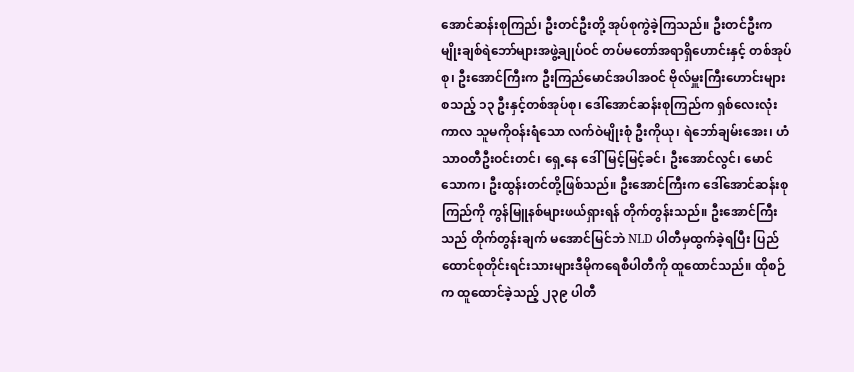အောင်ဆန်းစုကြည်၊ ဦးတင်ဦးတို့ အုပ်စုကွဲခဲ့ကြသည်။ ဦးတင်ဦးက မျိုးချစ်ရဲဘော်များအဖွဲ့ချုပ်ဝင် တပ်မတော်အရာရှိဟောင်းနှင့် တစ်အုပ်စု၊ ဦးအောင်ကြီးက ဦးကြည်မောင်အပါအဝင် ဗိုလ်မှူးကြီးဟောင်းများ စသည့် ၁၃ ဦးနှင့်တစ်အုပ်စု၊ ဒေါ်အောင်ဆန်းစုကြည်က ရှစ်လေးလုံးကာလ သူမကိုဝန်းရံသော လက်ဝဲမျိုးစုံ ဦးကိုယု၊ ရဲဘော်ချမ်းအေး၊ ဟံသာဝတီဦးဝင်းတင်၊ ရှေ့နေ ဒေါ်မြင့်မြင့်ခင်၊ ဦးအောင်လွင်၊ မောင်သောက၊ ဦးထွန်းတင်တို့ဖြစ်သည်။ ဦးအောင်ကြီးက ဒေါ်အောင်ဆန်းစုကြည်ကို ကွန်မြူနစ်များဖယ်ရှားရန် တိုက်တွန်းသည်။ ဦးအောင်ကြီးသည် တိုက်တွန်းချက် မအောင်မြင်ဘဲ NLD ပါတီမှထွက်ခဲ့ရပြီး ပြည်ထောင်စုတိုင်းရင်းသားများဒီမိုကရေစီပါတီကို ထူထောင်သည်။ ထိုစဉ်က ထူထောင်ခဲ့သည့် ၂၃၉ ပါတီ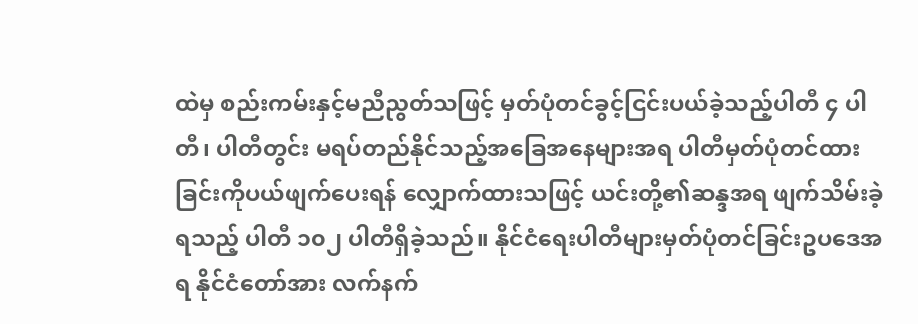ထဲမှ စည်းကမ်းနှင့်မညီညွတ်သဖြင့် မှတ်ပုံတင်ခွင့်ငြင်းပယ်ခဲ့သည့်ပါတီ ၄ ပါတီ၊ ပါတီတွင်း မရပ်တည်နိုင်သည့်အခြေအနေများအရ ပါတီမှတ်ပုံတင်ထားခြင်းကိုပယ်ဖျက်ပေးရန် လျှောက်ထားသဖြင့် ယင်းတို့၏ဆန္ဒအရ ဖျက်သိမ်းခဲ့ရသည့် ပါတီ ၁၀၂ ပါတီရှိခဲ့သည်။ နိုင်ငံရေးပါတီများမှတ်ပုံတင်ခြင်းဥပဒေအရ နိုင်ငံတော်အား လက်နက်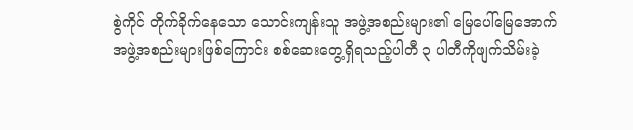စွဲကိုင် တိုက်ခိုက်နေသော သောင်းကျန်းသူ အဖွဲ့အစည်းများ၏ မြေပေါ်မြေအောက် အဖွဲ့အစည်းများဖြစ်ကြောင်း စစ်ဆေးတွေ့ရှိရသည့်ပါတီ ၃ ပါတီကိုဖျက်သိမ်းခဲ့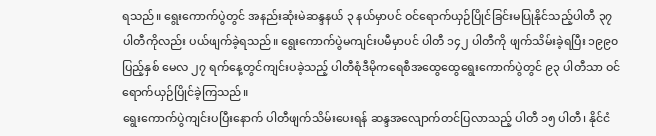ရသည်။ ရွေးကောက်ပွဲတွင် အနည်းဆုံးမဲဆန္ဒနယ် ၃ နယ်မှာပင် ဝင်ရောက်ယှဉ်ပြိုင်ခြင်းမပြုနိုင်သည့်ပါတီ ၃၇ ပါတီကိုလည်း ပယ်ဖျက်ခဲ့ရသည်။ ရွေးကောက်ပွဲမကျင်းပမီမှာပင် ပါတီ ၁၄၂ ပါတီကို ဖျက်သိမ်းခဲ့ရပြီး ၁၉၉၀ ပြည့်နှစ် မေလ ၂၇ ရက်နေ့တွင်ကျင်းပခဲ့သည့် ပါတီစုံဒီမိုကရေစီအထွေထွေရွေးကောက်ပွဲတွင် ၉၃ ပါတီသာ ဝင်ရောက်ယှဉ်ပြိုင်ခဲ့ကြသည်။
ရွေးကောက်ပွဲကျင်းပပြီးနောက် ပါတီဖျက်သိမ်းပေးရန် ဆန္ဒအလျောက်တင်ပြလာသည့် ပါတီ ၁၅ ပါတီ၊ နိုင်ငံ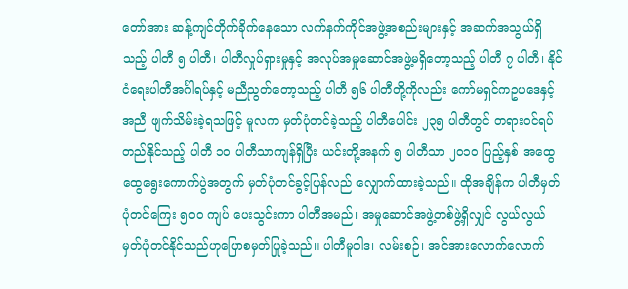တော်အား ဆန့်ကျင်တိုက်ခိုက်နေသော လက်နက်ကိုင်အဖွဲ့အစည်းများနှင့် အဆက်အသွယ်ရှိသည့် ပါတီ ၅ ပါတီ၊ ပါတီလှုပ်ရှားမှုနှင့် အလုပ်အမှုဆောင်အဖွဲ့မရှိတော့သည့် ပါတီ ၇ ပါတီ၊ နိုင်ငံရေးပါတီအင်္ဂါရပ်နှင့် မညီညွတ်တော့သည့် ပါတီ ၅၆ ပါတီတို့ကိုလည်း ကော်မရှင်ကဥပဒေနှင့်အညီ ဖျက်သိမ်းခဲ့ရသဖြင့် မူလက မှတ်ပုံတင်ခဲ့သည့် ပါတီပေါင်း ၂၃၅ ပါတီတွင် တရားဝင်ရပ်တည်နိုင်သည့် ပါတီ ၁၀ ပါတီသာကျန်ရှိပြီး ယင်းတို့အနက် ၅ ပါတီသာ ၂၀၁၀ ပြည့်နှစ် အထွေထွေရွေးကောက်ပွဲအတွက် မှတ်ပုံတင်ခွင့်ပြန်လည် လျှောက်ထားခဲ့သည်။ ထိုအချိန်က ပါတီမှတ်ပုံတင်ကြေး ၅၀၀ ကျပ် ပေးသွင်းကာ ပါတီအမည်၊ အမှုဆောင်အဖွဲ့တစ်ဖွဲ့ရှိလျှင် လွယ်လွယ်မှတ်ပုံတင်နိုင်သည်ဟုပြောစမှတ်ပြုခဲ့သည်။ ပါတီမူဝါဒ၊ လမ်းစဉ်၊ အင်အားလောက်လောက်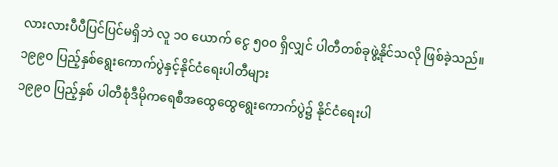လားလားပီပီပြင်ပြင်မရှိဘဲ လူ ၁၀ ယောက် ငွေ ၅၀၀ ရှိလျှင် ပါတီတစ်ခုဖွဲ့နိုင်သလို ဖြစ်ခဲ့သည်။
၁၉၉၀ ပြည့်နှစ်ရွေးကောက်ပွဲနှင့်နိုင်ငံရေးပါတီများ
၁၉၉၀ ပြည့်နှစ် ပါတီစုံဒီမိုကရေစီအထွေထွေရွေးကောက်ပွဲ၌ နိုင်ငံရေးပါ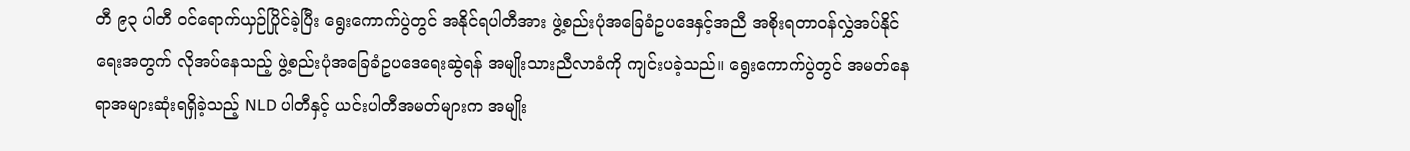တီ ၉၃ ပါတီ ဝင်ရောက်ယှဉ်ပြိုင်ခဲ့ပြီး ရွေးကောက်ပွဲတွင် အနိုင်ရပါတီအား ဖွဲ့စည်းပုံအခြေခံဥပဒေနှင့်အညီ အစိုးရတာဝန်လွှဲအပ်နိုင်ရေးအတွက် လိုအပ်နေသည့် ဖွဲ့စည်းပုံအခြေခံဥပဒေရေးဆွဲရန် အမျိုးသားညီလာခံကို ကျင်းပခဲ့သည်။ ရွေးကောက်ပွဲတွင် အမတ်နေရာအများဆုံးရရှိခဲ့သည့် NLD ပါတီနှင့် ယင်းပါတီအမတ်များက အမျိုး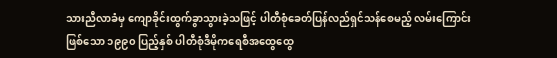သားညီလာခံမှ ကျောခိုင်းထွက်ခွာသွားခဲ့သဖြင့် ပါတီစုံခေတ်ပြန်လည်ရှင်သန်စေမည့် လမ်းကြောင်းဖြစ်သော ၁၉၉၀ ပြည့်နှစ် ပါတီစုံဒီမိုကရေစီအထွေထွေ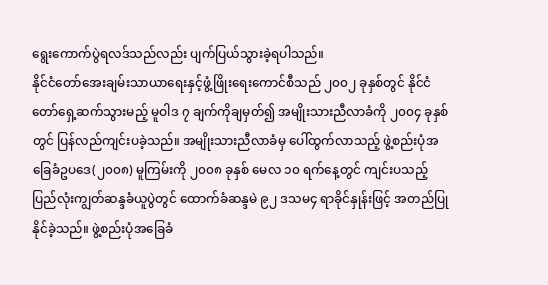ရွေးကောက်ပွဲရလဒ်သည်လည်း ပျက်ပြယ်သွားခဲ့ရပါသည်။
နိုင်ငံတော်အေးချမ်းသာယာရေးနှင့်ဖွံ့ဖြိုးရေးကောင်စီသည် ၂၀၀၂ ခုနှစ်တွင် နိုင်ငံတော်ရှေ့ဆက်သွားမည့် မူဝါဒ ၇ ချက်ကိုချမှတ်၍ အမျိုးသားညီလာခံကို ၂၀၀၄ ခုနှစ်တွင် ပြန်လည်ကျင်းပခဲ့သည်။ အမျိုးသားညီလာခံမှ ပေါ်ထွက်လာသည့် ဖွဲ့စည်းပုံအခြေခံဥပဒေ(၂၀၀၈) မူကြမ်းကို ၂၀၀၈ ခုနှစ် မေလ ၁၀ ရက်နေ့တွင် ကျင်းပသည့် ပြည်လုံးကျွတ်ဆန္ဒခံယူပွဲတွင် ထောက်ခံဆန္ဒမဲ ၉၂ ဒသမ၄ ရာခိုင်နှုန်းဖြင့် အတည်ပြုနိုင်ခဲ့သည်။ ဖွဲ့စည်းပုံအခြေခံ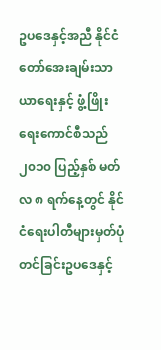ဥပဒေနှင့်အညီ နိုင်ငံတော်အေးချမ်းသာယာရေးနှင့် ဖွံ့ဖြိုးရေးကောင်စီသည် ၂၀၁၀ ပြည့်နှစ် မတ်လ ၈ ရက်နေ့တွင် နိုင်ငံရေးပါတီများမှတ်ပုံတင်ခြင်းဥပဒေနှင့်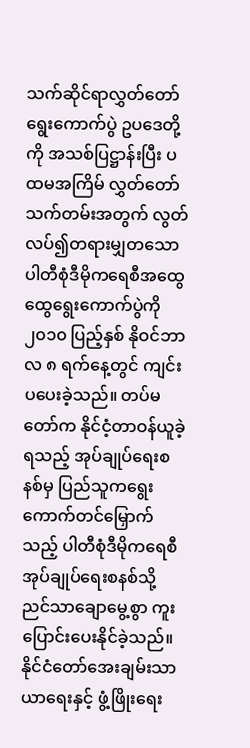သက်ဆိုင်ရာလွှတ်တော် ရွေးကောက်ပွဲ ဥပဒေတို့ကို အသစ်ပြဋ္ဌာန်းပြီး ပထမအကြိမ် လွှတ်တော်သက်တမ်းအတွက် လွတ်လပ်၍တရားမျှတသော ပါတီစုံဒီမိုကရေစီအထွေထွေရွေးကောက်ပွဲကို ၂၀၁၀ ပြည့်နှစ် နိုဝင်ဘာလ ၈ ရက်နေ့တွင် ကျင်းပပေးခဲ့သည်။ တပ်မတော်က နိုင်ငံ့တာဝန်ယူခဲ့ရသည့် အုပ်ချုပ်ရေးစနစ်မှ ပြည်သူကရွေးကောက်တင်မြှောက်သည့် ပါတီစုံဒီမိုကရေစီ အုပ်ချုပ်ရေးစနစ်သို့ ညင်သာချောမွေ့စွာ ကူးပြောင်းပေးနိုင်ခဲ့သည်။ နိုင်ငံတော်အေးချမ်းသာယာရေးနှင့် ဖွံ့ဖြိုးရေး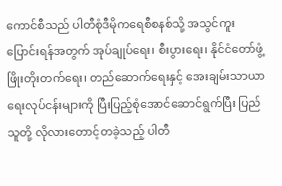ကောင်စီသည် ပါတီစုံဒီမိုကရေစီစနစ်သို့ အသွင်ကူးပြောင်းရန်အတွက် အုပ်ချုပ်ရေး၊ စီးပွားရေး၊ နိုင်ငံတော်ဖွံ့ဖြိုးတိုးတက်ရေး၊ တည်ဆောက်ရေးနှင့် အေးချမ်းသာယာရေးလုပ်ငန်းများကို ပြီးပြည့်စုံအောင်ဆောင်ရွက်ပြီး ပြည်သူတို့ လိုလားတောင့်တခဲ့သည့် ပါတီ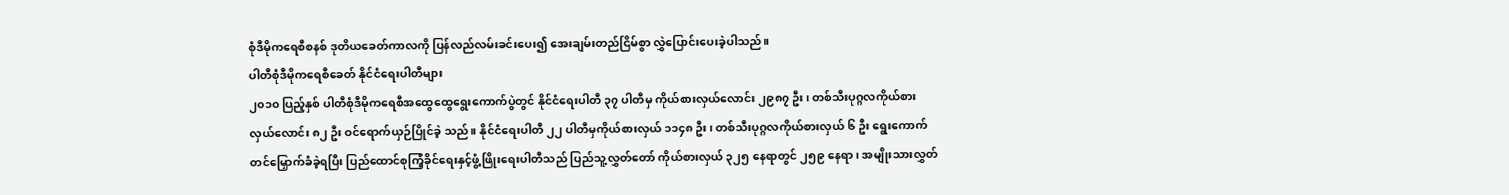စုံဒီမိုကရေစီစနစ် ဒုတိယခေတ်ကာလကို ပြန်လည်လမ်းခင်းပေး၍ အေးချမ်းတည်ငြိမ်စွာ လွှဲပြောင်းပေးခဲ့ပါသည်။
ပါတီစုံဒီမိုကရေစီခေတ် နိုင်ငံရေးပါတီများ
၂၀၁၀ ပြည့်နှစ် ပါတီစုံဒီမိုကရေစီအထွေထွေရွေးကောက်ပွဲတွင် နိုင်ငံရေးပါတီ ၃၇ ပါတီမှ ကိုယ်စားလှယ်လောင်း ၂၉၈၇ ဦး၊ တစ်သီးပုဂ္ဂလကိုယ်စားလှယ်လောင်း ၈၂ ဦး ဝင်ရောက်ယှဉ်ပြိုင်ခဲ့ သည်။ နိုင်ငံရေးပါတီ ၂၂ ပါတီမှကိုယ်စားလှယ် ၁၁၄၈ ဦး၊ တစ်သီးပုဂ္ဂလကိုယ်စားလှယ် ၆ ဦး ရွေးကောက် တင်မြှောက်ခံခဲ့ရပြီး ပြည်ထောင်စုကြံ့ခိုင်ရေးနှင့်ဖွံ့ဖြိုးရေးပါတီသည် ပြည်သူ့လွှတ်တော် ကိုယ်စားလှယ် ၃၂၅ နေရာတွင် ၂၅၉ နေရာ၊ အမျိုးသားလွှတ်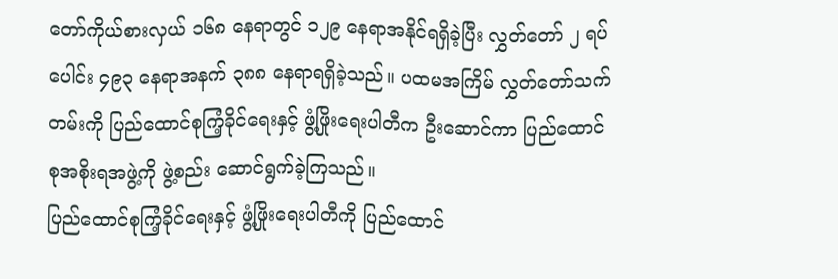တော်ကိုယ်စားလှယ် ၁၆၈ နေရာတွင် ၁၂၉ နေရာအနိုင်ရရှိခဲ့ပြီး လွှတ်တော် ၂ ရပ်ပေါင်း ၄၉၃ နေရာအနက် ၃၈၈ နေရာရရှိခဲ့သည်။ ပထမအကြိမ် လွှတ်တော်သက်တမ်းကို ပြည်ထောင်စုကြံ့ခိုင်ရေးနှင့် ဖွံ့ဖြိုးရေးပါတီက ဦးဆောင်ကာ ပြည်ထောင်စုအစိုးရအဖွဲ့ကို ဖွဲ့စည်း ဆောင်ရွက်ခဲ့ကြသည်။
ပြည်ထောင်စုကြံ့ခိုင်ရေးနှင့် ဖွံ့ဖြိုးရေးပါတီကို ပြည်ထောင်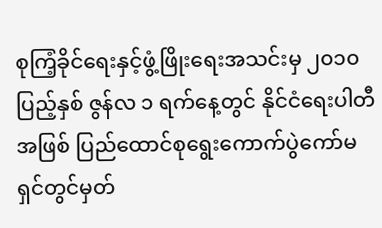စုကြံ့ခိုင်ရေးနှင့်ဖွံ့ဖြိုးရေးအသင်းမှ ၂၀၁၀ ပြည့်နှစ် ဇွန်လ ၁ ရက်နေ့တွင် နိုင်ငံရေးပါတီအဖြစ် ပြည်ထောင်စုရွေးကောက်ပွဲကော်မရှင်တွင်မှတ်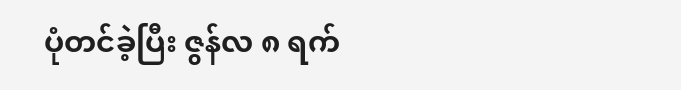ပုံတင်ခဲ့ပြီး ဇွန်လ ၈ ရက်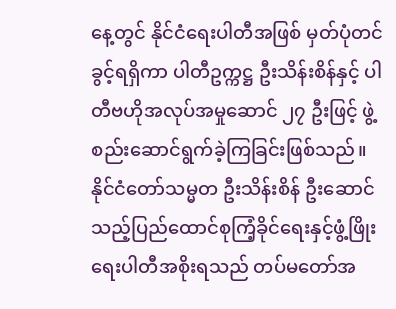နေ့တွင် နိုင်ငံရေးပါတီအဖြစ် မှတ်ပုံတင်ခွင့်ရရှိကာ ပါတီဥက္ကဋ္ဌ ဦးသိန်းစိန်နှင့် ပါတီဗဟိုအလုပ်အမှုဆောင် ၂၇ ဦးဖြင့် ဖွဲ့စည်းဆောင်ရွက်ခဲ့ကြခြင်းဖြစ်သည်။
နိုင်ငံတော်သမ္မတ ဦးသိန်းစိန် ဦးဆောင်သည့်ပြည်ထောင်စုကြံ့ခိုင်ရေးနှင့်ဖွံ့ဖြိုးရေးပါတီအစိုးရသည် တပ်မတော်အ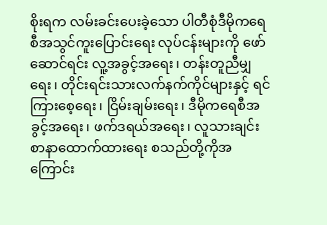စိုးရက လမ်းခင်းပေးခဲ့သော ပါတီစုံဒီမိုကရေစီအသွင်ကူးပြောင်းရေး လုပ်ငန်းများကို ဖော်ဆောင်ရင်း လူ့အခွင့်အရေး၊ တန်းတူညီမျှရေး၊ တိုင်းရင်းသားလက်နက်ကိုင်များနှင့် ရင်ကြားစေ့ရေး၊ ငြိမ်းချမ်းရေး၊ ဒီမိုကရေစီအခွင့်အရေး၊ ဖက်ဒရယ်အရေး၊ လူသားချင်းစာနာထောက်ထားရေး စသည်တို့ကိုအကြောင်း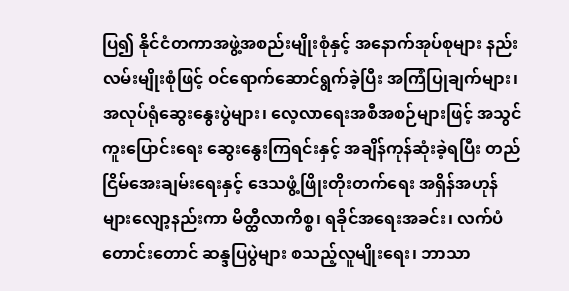ပြ၍ နိုင်ငံတကာအဖွဲ့အစည်းမျိုးစုံနှင့် အနောက်အုပ်စုများ နည်းလမ်းမျိုးစုံဖြင့် ဝင်ရောက်ဆောင်ရွက်ခဲ့ပြီး အကြံပြုချက်များ၊ အလုပ်ရုံဆွေးနွေးပွဲများ၊ လေ့လာရေးအစီအစဉ်များဖြင့် အသွင်ကူးပြောင်းရေး ဆွေးနွေးကြရင်းနှင့် အချိန်ကုန်ဆုံးခဲ့ရပြီး တည်ငြိမ်အေးချမ်းရေးနှင့် ဒေသဖွံ့ဖြိုးတိုးတက်ရေး အရှိန်အဟုန်များလျော့နည်းကာ မိတ္ထီလာကိစ္စ၊ ရခိုင်အရေးအခင်း၊ လက်ပံတောင်းတောင် ဆန္ဒပြပွဲများ စသည့်လူမျိုးရေး၊ ဘာသာ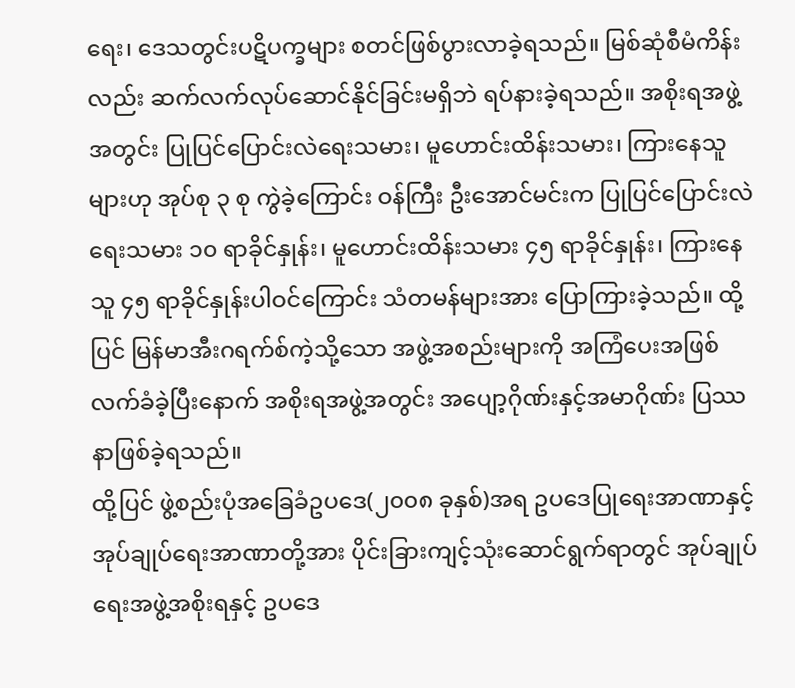ရေး၊ ဒေသတွင်းပဋိပက္ခများ စတင်ဖြစ်ပွားလာခဲ့ရသည်။ မြစ်ဆုံစီမံကိန်းလည်း ဆက်လက်လုပ်ဆောင်နိုင်ခြင်းမရှိဘဲ ရပ်နားခဲ့ရသည်။ အစိုးရအဖွဲ့အတွင်း ပြုပြင်ပြောင်းလဲရေးသမား၊ မူဟောင်းထိန်းသမား၊ ကြားနေသူများဟု အုပ်စု ၃ စု ကွဲခဲ့ကြောင်း ဝန်ကြီး ဦးအောင်မင်းက ပြုပြင်ပြောင်းလဲရေးသမား ၁၀ ရာခိုင်နှုန်း၊ မူဟောင်းထိန်းသမား ၄၅ ရာခိုင်နှုန်း၊ ကြားနေသူ ၄၅ ရာခိုင်နှုန်းပါဝင်ကြောင်း သံတမန်များအား ပြောကြားခဲ့သည်။ ထို့ပြင် မြန်မာအီးဂရက်စ်ကဲ့သို့သော အဖွဲ့အစည်းများကို အကြံပေးအဖြစ်လက်ခံခဲ့ပြီးနောက် အစိုးရအဖွဲ့အတွင်း အပျော့ဂိုဏ်းနှင့်အမာဂိုဏ်း ပြဿနာဖြစ်ခဲ့ရသည်။
ထို့ပြင် ဖွဲ့စည်းပုံအခြေခံဥပဒေ(၂၀၀၈ ခုနှစ်)အရ ဥပဒေပြုရေးအာဏာနှင့် အုပ်ချုပ်ရေးအာဏာတို့အား ပိုင်းခြားကျင့်သုံးဆောင်ရွက်ရာတွင် အုပ်ချုပ်ရေးအဖွဲ့အစိုးရနှင့် ဥပဒေ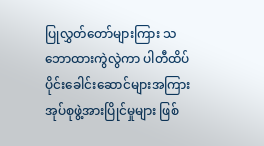ပြုလွှတ်တော်များကြား သဘောထားကွဲလွဲကာ ပါတီထိပ်ပိုင်းခေါင်းဆောင်များအကြား အုပ်စုဖွဲ့အားပြိုင်မှုများ ဖြစ်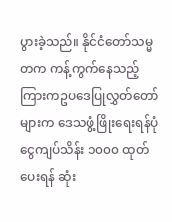ပွားခဲ့သည်။ နိုင်ငံတော်သမ္မတက ကန့်ကွက်နေသည့်ကြားကဥပဒေပြုလွှတ်တော်များက ဒေသဖွံ့ဖြိုးရေးရန်ပုံငွေကျပ်သိန်း ၁၀၀၀ ထုတ်ပေးရန် ဆုံး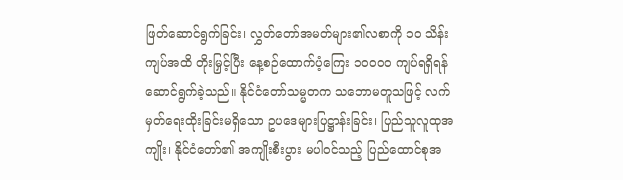ဖြတ်ဆောင်ရွက်ခြင်း၊ လွှတ်တော်အမတ်များ၏လစာကို ၁၀ သိန်းကျပ်အထိ တိုးမြှင့်ပြီး နေ့စဉ်ထောက်ပံ့ကြေး ၁၀၀၀၀ ကျပ်ရရှိရန်ဆောင်ရွက်ခဲ့သည်။ နိုင်ငံတော်သမ္မတက သဘောမတူသဖြင့် လက်မှတ်ရေးထိုးခြင်းမရှိသော ဥပဒေများပြဋ္ဌာန်းခြင်း၊ ပြည်သူလူထုအကျိုး၊ နိုင်ငံတော်၏ အကျိုးစီးပွား မပါဝင်သည့် ပြည်ထောင်စုအ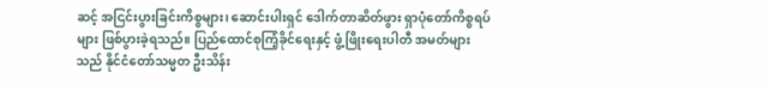ဆင့် အငြင်းပွားခြင်းကိစ္စများ၊ ဆောင်းပါးရှင် ဒေါက်တာဆိတ်ဖွား ရှာပုံတော်ကိစ္စရပ်များ ဖြစ်ပွားခဲ့ရသည်။ ပြည်ထောင်စုကြံ့ခိုင်ရေးနှင့် ဖွံ့ဖြိုးရေးပါတီ အမတ်များသည် နိုင်ငံတော်သမ္မတ ဦးသိန်း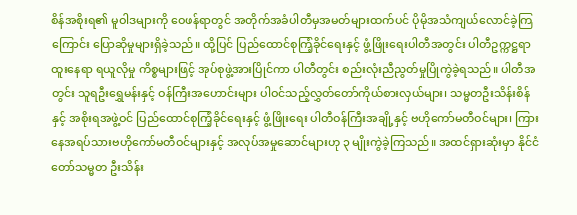စိန်အစိုးရ၏ မူဝါဒများကို ဝေဖန်ရာတွင် အတိုက်အခံပါတီမှအမတ်များထက်ပင် ပိုမိုအသံကျယ်လောင်ခဲ့ကြကြောင်း ပြောဆိုမှုများရှိခဲ့သည်။ ထို့ပြင် ပြည်ထောင်စုကြံ့ခိုင်ရေးနှင့် ဖွံ့ဖြိုးရေးပါတီအတွင်း ပါတီဥက္ကဋ္ဌရာထူးနေရာ ရယူလိုမှု ကိစ္စများဖြင့် အုပ်စုဖွဲ့အားပြိုင်ကာ ပါတီတွင်း စည်းလုံးညီညွတ်မှုပြိုကွဲခဲ့ရသည်။ ပါတီအတွင်း သူရဦးရွှေမန်းနှင့် ဝန်ကြီးအဟောင်းများ ပါဝင်သည့်လွှတ်တော်ကိုယ်စားလှယ်များ၊ သမ္မတဦးသိန်းစိန်နှင့် အစိုးရအဖွဲ့ဝင် ပြည်ထောင်စုကြံ့ခိုင်ရေးနှင့် ဖွံ့ဖြိုးရေး ပါတီဝန်ကြီးအချို့နှင့် ဗဟိုကော်မတီဝင်များ၊ ကြားနေအရပ်သားဗဟိုကော်မတီဝင်များနှင့် အလုပ်အမှုဆောင်များဟု ၃ မျိုးကွဲခဲ့ကြသည်။ အထင်ရှားဆုံးမှာ နိုင်ငံတော်သမ္မတ ဦးသိန်း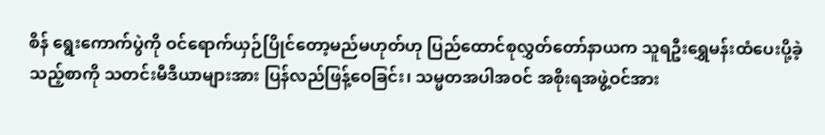စိန် ရွေးကောက်ပွဲကို ဝင်ရောက်ယှဉ်ပြိုင်တော့မည်မဟုတ်ဟု ပြည်ထောင်စုလွှတ်တော်နာယက သူရဦးရွှေမန်းထံပေးပို့ခဲ့သည့်စာကို သတင်းမီဒီယာများအား ပြန်လည်ဖြန့်ဝေခြင်း၊ သမ္မတအပါအဝင် အစိုးရအဖွဲ့ဝင်အား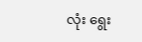လုံး ရွေး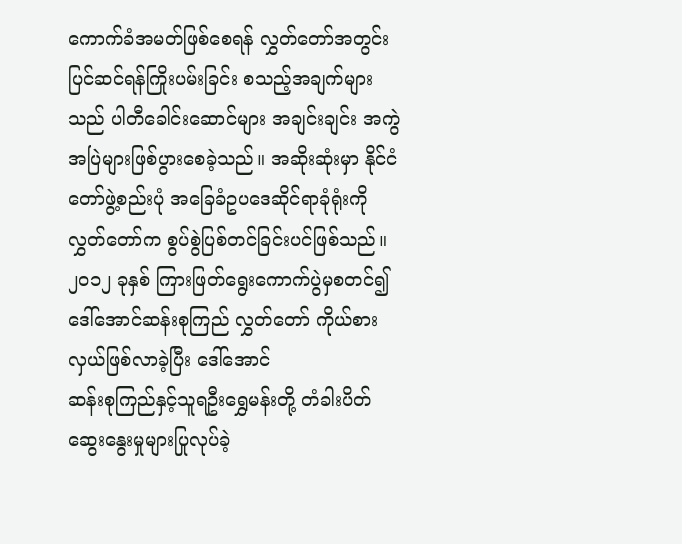ကောက်ခံအမတ်ဖြစ်စေရန် လွှတ်တော်အတွင်းပြင်ဆင်ရန်ကြိုးပမ်းခြင်း စသည့်အချက်များသည် ပါတီခေါင်းဆောင်များ အချင်းချင်း အကွဲအပြဲများဖြစ်ပွားစေခဲ့သည်။ အဆိုးဆုံးမှာ နိုင်ငံတော်ဖွဲ့စည်းပုံ အခြေခံဥပဒေဆိုင်ရာခုံရုံးကို လွှတ်တော်က စွပ်စွဲပြစ်တင်ခြင်းပင်ဖြစ်သည်။ ၂၀၁၂ ခုနှစ် ကြားဖြတ်ရွေးကောက်ပွဲမှစတင်၍ ဒေါ်အောင်ဆန်းစုကြည် လွှတ်တော် ကိုယ်စားလှယ်ဖြစ်လာခဲ့ပြီး ဒေါ်အောင်
ဆန်းစုကြည်နှင့်သူရဦးရွှေမန်းတို့ တံခါးပိတ်ဆွေးနွေးမှုများပြုလုပ်ခဲ့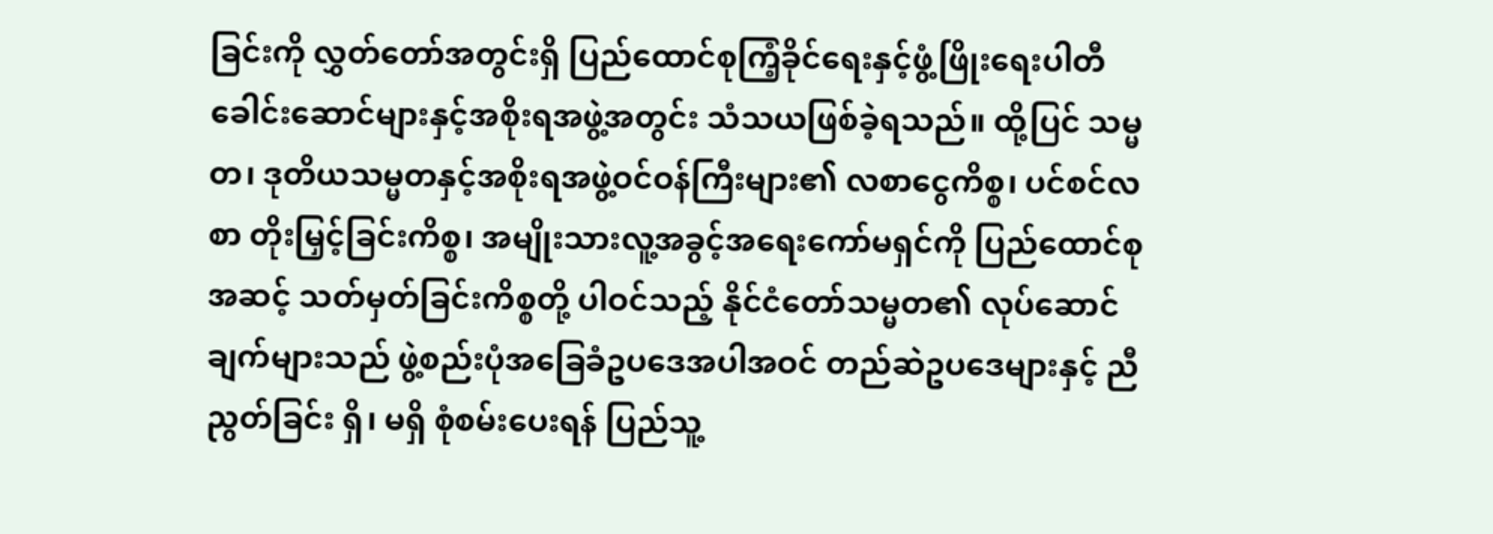ခြင်းကို လွှတ်တော်အတွင်းရှိ ပြည်ထောင်စုကြံ့ခိုင်ရေးနှင့်ဖွံ့ဖြိုးရေးပါတီခေါင်းဆောင်များနှင့်အစိုးရအဖွဲ့အတွင်း သံသယဖြစ်ခဲ့ရသည်။ ထို့ပြင် သမ္မတ၊ ဒုတိယသမ္မတနှင့်အစိုးရအဖွဲ့ဝင်ဝန်ကြီးများ၏ လစာငွေကိစ္စ၊ ပင်စင်လစာ တိုးမြှင့်ခြင်းကိစ္စ၊ အမျိုးသားလူ့အခွင့်အရေးကော်မရှင်ကို ပြည်ထောင်စုအဆင့် သတ်မှတ်ခြင်းကိစ္စတို့ ပါဝင်သည့် နိုင်ငံတော်သမ္မတ၏ လုပ်ဆောင်ချက်များသည် ဖွဲ့စည်းပုံအခြေခံဥပဒေအပါအဝင် တည်ဆဲဥပဒေများနှင့် ညီညွတ်ခြင်း ရှိ၊ မရှိ စုံစမ်းပေးရန် ပြည်သူ့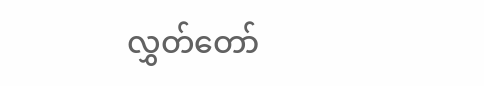လွှတ်တော်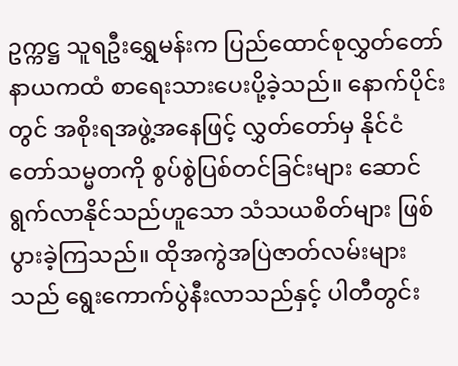ဥက္ကဋ္ဌ သူရဦးရွှေမန်းက ပြည်ထောင်စုလွှတ်တော်နာယကထံ စာရေးသားပေးပို့ခဲ့သည်။ နောက်ပိုင်းတွင် အစိုးရအဖွဲ့အနေဖြင့် လွှတ်တော်မှ နိုင်ငံတော်သမ္မတကို စွပ်စွဲပြစ်တင်ခြင်းများ ဆောင်ရွက်လာနိုင်သည်ဟူသော သံသယစိတ်များ ဖြစ်ပွားခဲ့ကြသည်။ ထိုအကွဲအပြဲဇာတ်လမ်းများသည် ရွေးကောက်ပွဲနီးလာသည်နှင့် ပါတီတွင်း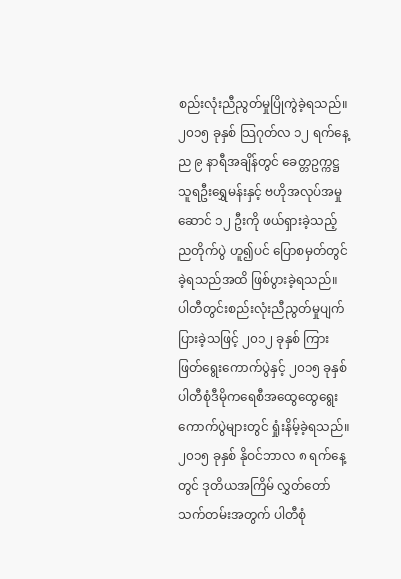စည်းလုံးညီညွတ်မှုပြိုကွဲခဲ့ရသည်။ ၂၀၁၅ ခုနှစ် သြဂုတ်လ ၁၂ ရက်နေ့ ည ၉ နာရီအချိန်တွင် ခေတ္တဥက္ကဋ္ဌ သူရဦးရွှေမန်းနှင့် ဗဟိုအလုပ်အမှုဆောင် ၁၂ ဦးကို ဖယ်ရှားခဲ့သည့် ညတိုက်ပွဲ ဟူ၍ပင် ပြောစမှတ်တွင်ခဲ့ရသည်အထိ ဖြစ်ပွားခဲ့ရသည်။ ပါတီတွင်းစည်းလုံးညီညွတ်မှုပျက်ပြားခဲ့သဖြင့် ၂၀၁၂ ခုနှစ် ကြားဖြတ်ရွေးကောက်ပွဲနှင့် ၂၀၁၅ ခုနှစ် ပါတီစုံဒီမိုကရေစီအထွေထွေရွေးကောက်ပွဲများတွင် ရှုံးနိမ့်ခဲ့ရသည်။
၂၀၁၅ ခုနှစ် နိုဝင်ဘာလ ၈ ရက်နေ့တွင် ဒုတိယအကြိမ် လွှတ်တော်သက်တမ်းအတွက် ပါတီစုံ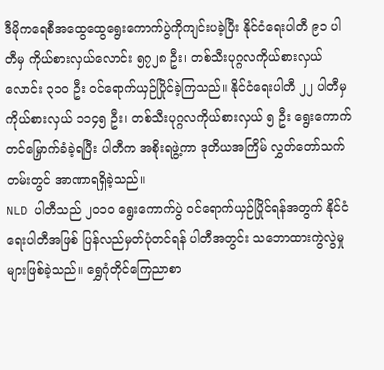ဒီမိုကရေစီအထွေထွေရွေးကောက်ပွဲကိုကျင်းပခဲ့ပြီး နိုင်ငံရေးပါတီ ၉၁ ပါတီမှ ကိုယ်စားလှယ်လောင်း ၅၇၂၈ ဦး၊ တစ်သီးပုဂ္ဂလကိုယ်စားလှယ်လောင်း ၃၁၀ ဦး ဝင်ရောက်ယှဉ်ပြိုင်ခဲ့ကြသည်။ နိုင်ငံရေးပါတီ ၂၂ ပါတီမှ ကိုယ်စားလှယ် ၁၁၄၅ ဦး၊ တစ်သီးပုဂ္ဂလကိုယ်စားလှယ် ၅ ဦး ရွေးကောက်တင်မြှောက်ခံခဲ့ရပြီး ပါတီက အစိုးရဖွဲ့ကာ ဒုတိယအကြိမ် လွှတ်တော်သက်တမ်းတွင် အာဏာရရှိခဲ့သည်။
NLD ပါတီသည် ၂၀၁၀ ရွေးကောက်ပွဲ ဝင်ရောက်ယှဉ်ပြိုင်ရန်အတွက် နိုင်ငံရေးပါတီအဖြစ် ပြန်လည်မှတ်ပုံတင်ရန် ပါတီအတွင်း သဘောထားကွဲလွဲမှုများဖြစ်ခဲ့သည်။ ရွှေဂုံတိုင်ကြေညာစာ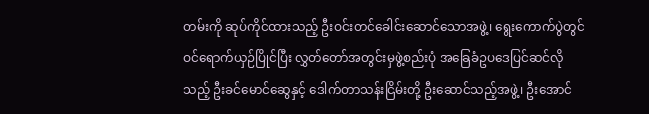တမ်းကို ဆုပ်ကိုင်ထားသည့် ဦးဝင်းတင်ခေါင်းဆောင်သောအဖွဲ့၊ ရွေးကောက်ပွဲတွင် ဝင်ရောက်ယှဉ်ပြိုင်ပြီး လွှတ်တော်အတွင်းမှဖွဲ့စည်းပုံ အခြေခံဥပဒေပြင်ဆင်လိုသည့် ဦးခင်မောင်ဆွေနှင့် ဒေါက်တာသန်းငြိမ်းတို့ ဦးဆောင်သည့်အဖွဲ့၊ ဦးအောင်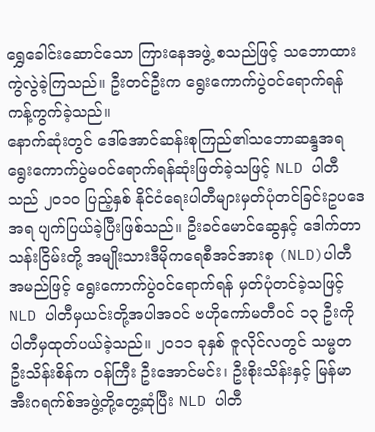ရွှေခေါင်းဆောင်သော ကြားနေအဖွဲ့ စသည်ဖြင့် သဘောထားကွဲလွဲခဲ့ကြသည်။ ဦးတင်ဦးက ရွေးကောက်ပွဲဝင်ရောက်ရန် ကန့်ကွက်ခဲ့သည်။
နောက်ဆုံးတွင် ဒေါ်အောင်ဆန်းစုကြည်၏သဘောဆန္ဒအရ ရွေးကောက်ပွဲမဝင်ရောက်ရန်ဆုံးဖြတ်ခဲ့သဖြင့် NLD ပါတီသည် ၂၀၁၀ ပြည့်နှစ် နိုင်ငံရေးပါတီများမှတ်ပုံတင်ခြင်းဥပဒေအရ ပျက်ပြယ်ခဲ့ပြီးဖြစ်သည်။ ဦးခင်မောင်ဆွေနှင့် ဒေါက်တာသန်းငြိမ်းတို့ အမျိုးသားဒီမိုကရေစီအင်အားစု (NLD)ပါတီအမည်ဖြင့် ရွေးကောက်ပွဲဝင်ရောက်ရန် မှတ်ပုံတင်ခဲ့သဖြင့် NLD ပါတီမှယင်းတို့အပါအဝင် ဗဟိုကော်မတီဝင် ၁၃ ဦးကို ပါတီမှထုတ်ပယ်ခဲ့သည်။ ၂၀၁၁ ခုနှစ် ဇူလိုင်လတွင် သမ္မတဦးသိန်းစိန်က ဝန်ကြီး ဦးအောင်မင်း၊ ဦးစိုးသိန်းနှင့် မြန်မာအီးဂရက်စ်အဖွဲ့တို့တွေ့ဆုံပြီး NLD ပါတီ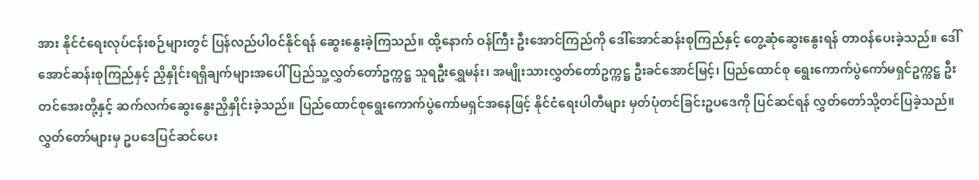အား နိုင်ငံရေးလုပ်ငန်းစဉ်များတွင် ပြန်လည်ပါဝင်နိုင်ရန် ဆွေးနွေးခဲ့ကြသည်။ ထို့နောက် ဝန်ကြီး ဦးအောင်ကြည်ကို ဒေါ်အောင်ဆန်းစုကြည်နှင့် တွေ့ဆုံဆွေးနွေးရန် တာဝန်ပေးခဲ့သည်။ ဒေါ်အောင်ဆန်းစုကြည်နှင့် ညှိနှိုင်းရရှိချက်များအပေါ် ပြည်သူ့လွှတ်တော်ဥက္ကဋ္ဌ သူရဦးရွှေမန်း၊ အမျိုးသားလွှတ်တော်ဥက္ကဋ္ဌ ဦးခင်အောင်မြင့်၊ ပြည်ထောင်စု ရွေးကောက်ပွဲကော်မရှင်ဥက္ကဋ္ဌ ဦးတင်အေးတို့နှင့် ဆက်လက်ဆွေးနွေးညှိနှိုင်းခဲ့သည်။ ပြည်ထောင်စုရွေးကောက်ပွဲကော်မရှင်အနေဖြင့် နိုင်ငံရေးပါတီများ မှတ်ပုံတင်ခြင်းဥပဒေကို ပြင်ဆင်ရန် လွှတ်တော်သို့တင်ပြခဲ့သည်။ လွှတ်တော်များမှ ဥပဒေပြင်ဆင်ပေး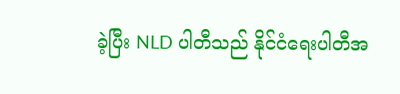ခဲ့ပြီး NLD ပါတီသည် နိုင်ငံရေးပါတီအ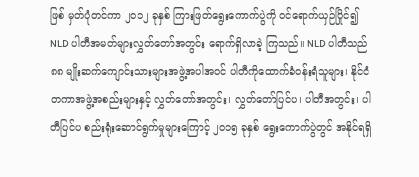ဖြစ် မှတ်ပုံတင်ကာ ၂၀၁၂ ခုနှစ် ကြားဖြတ်ရွေးကောက်ပွဲကို ဝင်ရောက်ယှဉ်ပြိုင်၍ NLD ပါတီအမတ်များလွှတ်တော်အတွင်း ရောက်ရှိလာခဲ့ ကြသည်။ NLD ပါတီသည် ၈၈ မျိုးဆက်ကျောင်းသားများအဖွဲ့အပါအဝင် ပါတီကိုထောက်ခံဝန်းရံသူများ၊ နိုင်ငံတကာအဖွဲ့အစည်းများနှင့် လွှတ်တော်အတွင်း၊ လွှတ်တော်ပြင်ပ၊ ပါတီအတွင်း၊ ပါတီပြင်ပ စည်းရုံးဆောင်ရွက်မှုများကြောင့် ၂၀၁၅ ခုနှစ် ရွေးကောက်ပွဲတွင် အနိုင်ရရှိ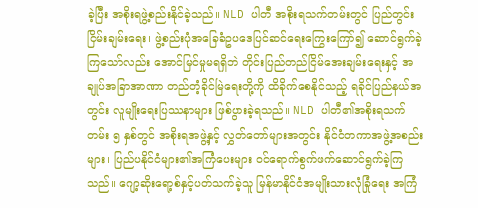ခဲ့ပြီး အစိုးရဖွဲ့စည်းနိုင်ခဲ့သည်။ NLD ပါတီ အစိုးရသက်တမ်းတွင် ပြည်တွင်းငြိမ်းချမ်းရေး၊ ဖွဲ့စည်းပုံအခြေခံဥပဒေပြင်ဆင်ရေးကြွေးကြော်၍ ဆောင်ရွက်ခဲ့ကြသော်လည်း အောင်မြင်မှုမရရှိဘဲ တိုင်းပြည်တည်ငြိမ်အေးချမ်းရေးနှင့် အချုပ်အခြာအာဏာ တည်တံ့ခိုင်မြဲရေးတို့ကို ထိခိုက်စေနိုင်သည့် ရခိုင်ပြည်နယ်အတွင်း လူမျိုးရေးပြဿနာများ ဖြစ်ပွားခဲ့ရသည်။ NLD ပါတီ၏အစိုးရသက်တမ်း ၅ နှစ်တွင် အစိုးရအဖွဲ့နှင့် လွှတ်တော်များအတွင်း နိုင်ငံတကာအဖွဲ့အစည်းများ၊ ပြည်ပနိုင်ငံများ၏အကြံပေးများ ဝင်ရောက်စွက်ဖက်ဆောင်ရွက်ခဲ့ကြသည်။ ဂျော့ဆိုးရော့စ်နှင့်ပတ်သက်ခဲ့သူ မြန်မာနိုင်ငံအမျိုးသားလုံခြုံရေး အကြံ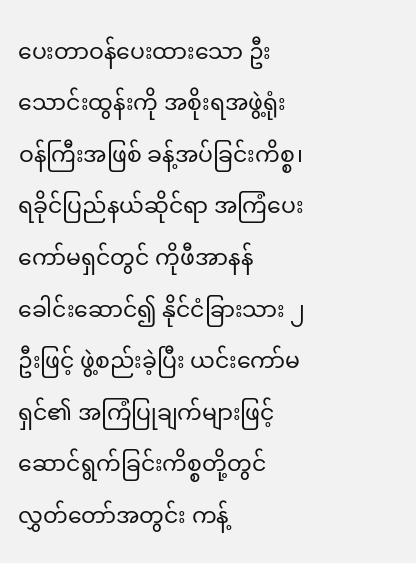ပေးတာဝန်ပေးထားသော ဦးသောင်းထွန်းကို အစိုးရအဖွဲ့ရုံးဝန်ကြီးအဖြစ် ခန့်အပ်ခြင်းကိစ္စ၊ ရခိုင်ပြည်နယ်ဆိုင်ရာ အကြံပေးကော်မရှင်တွင် ကိုဖီအာနန် ခေါင်းဆောင်၍ နိုင်ငံခြားသား ၂ ဦးဖြင့် ဖွဲ့စည်းခဲ့ပြီး ယင်းကော်မရှင်၏ အကြံပြုချက်များဖြင့် ဆောင်ရွက်ခြင်းကိစ္စတို့တွင် လွှတ်တော်အတွင်း ကန့်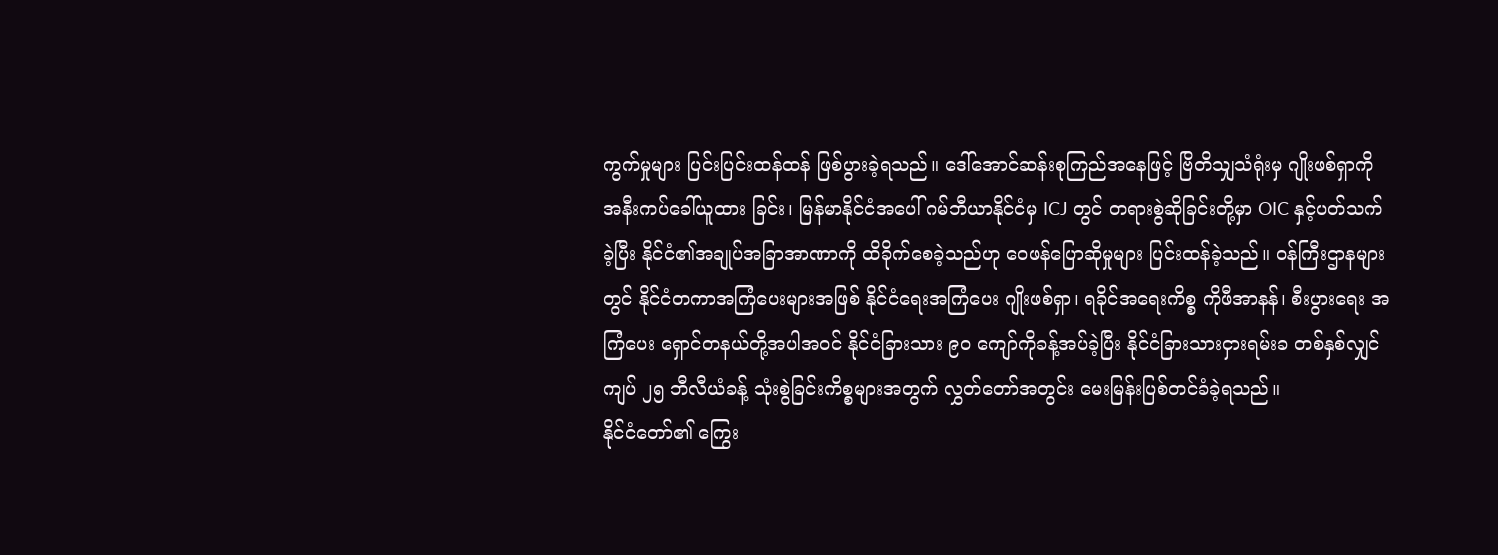ကွက်မှုများ ပြင်းပြင်းထန်ထန် ဖြစ်ပွားခဲ့ရသည်။ ဒေါ်အောင်ဆန်းစုကြည်အနေဖြင့် ဗြိတိသျှသံရုံးမှ ဂျိုးဖစ်ရှာကို အနီးကပ်ခေါ်ယူထား ခြင်း၊ မြန်မာနိုင်ငံအပေါ် ဂမ်ဘီယာနိုင်ငံမှ ICJ တွင် တရားစွဲဆိုခြင်းတို့မှာ OIC နှင့်ပတ်သက်ခဲ့ပြီး နိုင်ငံ၏အချုပ်အခြာအာဏာကို ထိခိုက်စေခဲ့သည်ဟု ဝေဖန်ပြောဆိုမှုများ ပြင်းထန်ခဲ့သည်။ ဝန်ကြီးဌာနများတွင် နိုင်ငံတကာအကြံပေးများအဖြစ် နိုင်ငံရေးအကြံပေး ဂျိုးဖစ်ရှာ၊ ရခိုင်အရေးကိစ္စ ကိုဖီအာနန်၊ စီးပွားရေး အကြံပေး ရှောင်တနယ်တို့အပါအဝင် နိုင်ငံခြားသား ၉၀ ကျော်ကိုခန့်အပ်ခဲ့ပြီး နိုင်ငံခြားသားငှားရမ်းခ တစ်နှစ်လျှင် ကျပ် ၂၅ ဘီလီယံခန့် သုံးစွဲခြင်းကိစ္စများအတွက် လွှတ်တော်အတွင်း မေးမြန်းပြစ်တင်ခံခဲ့ရသည်။
နိုင်ငံတော်၏ ကြွေး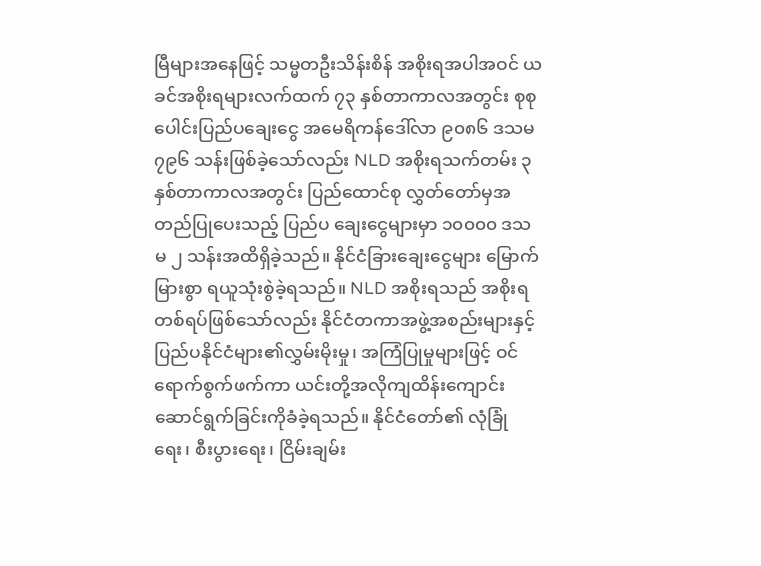မြီများအနေဖြင့် သမ္မတဦးသိန်းစိန် အစိုးရအပါအဝင် ယခင်အစိုးရများလက်ထက် ၇၃ နှစ်တာကာလအတွင်း စုစုပေါင်းပြည်ပချေးငွေ အမေရိကန်ဒေါ်လာ ၉၀၈၆ ဒသမ ၇၉၆ သန်းဖြစ်ခဲ့သော်လည်း NLD အစိုးရသက်တမ်း ၃ နှစ်တာကာလအတွင်း ပြည်ထောင်စု လွှတ်တော်မှအတည်ပြုပေးသည့် ပြည်ပ ချေးငွေများမှာ ၁၀၀၀၀ ဒသမ ၂ သန်းအထိရှိခဲ့သည်။ နိုင်ငံခြားချေးငွေများ မြောက်မြားစွာ ရယူသုံးစွဲခဲ့ရသည်။ NLD အစိုးရသည် အစိုးရတစ်ရပ်ဖြစ်သော်လည်း နိုင်ငံတကာအဖွဲ့အစည်းများနှင့် ပြည်ပနိုင်ငံများ၏လွှမ်းမိုးမှု၊ အကြံပြုမှုများဖြင့် ဝင်ရောက်စွက်ဖက်ကာ ယင်းတို့အလိုကျထိန်းကျောင်း ဆောင်ရွက်ခြင်းကိုခံခဲ့ရသည်။ နိုင်ငံတော်၏ လုံခြုံရေး၊ စီးပွားရေး၊ ငြိမ်းချမ်း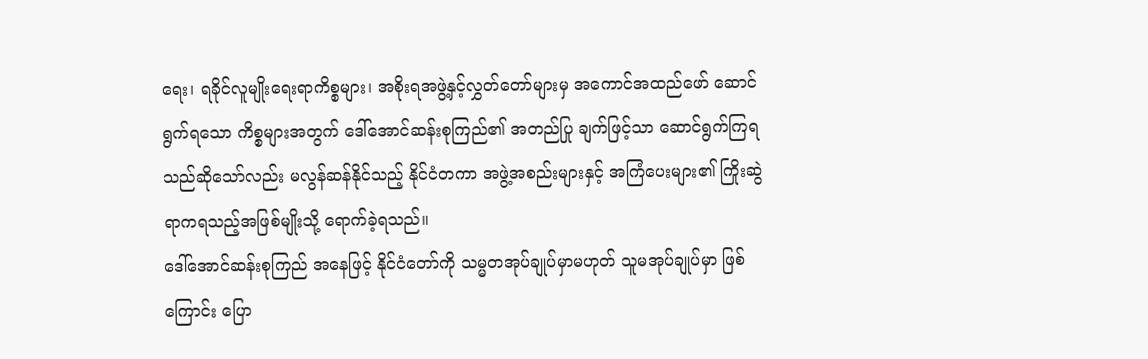ရေး၊ ရခိုင်လူမျိုးရေးရာကိစ္စများ၊ အစိုးရအဖွဲ့နှင့်လွှတ်တော်များမှ အကောင်အထည်ဖော် ဆောင်ရွက်ရသော ကိစ္စများအတွက် ဒေါ်အောင်ဆန်းစုကြည်၏ အတည်ပြု ချက်ဖြင့်သာ ဆောင်ရွက်ကြရသည်ဆိုသော်လည်း မလွန်ဆန်နိုင်သည့် နိုင်ငံတကာ အဖွဲ့အစည်းများနှင့် အကြံပေးများ၏ ကြိုးဆွဲရာကရသည့်အဖြစ်မျိုးသို့ ရောက်ခဲ့ရသည်။
ဒေါ်အောင်ဆန်းစုကြည် အနေဖြင့် နိုင်ငံတော်ကို သမ္မတအုပ်ချုပ်မှာမဟုတ် သူမအုပ်ချုပ်မှာ ဖြစ်ကြောင်း ပြော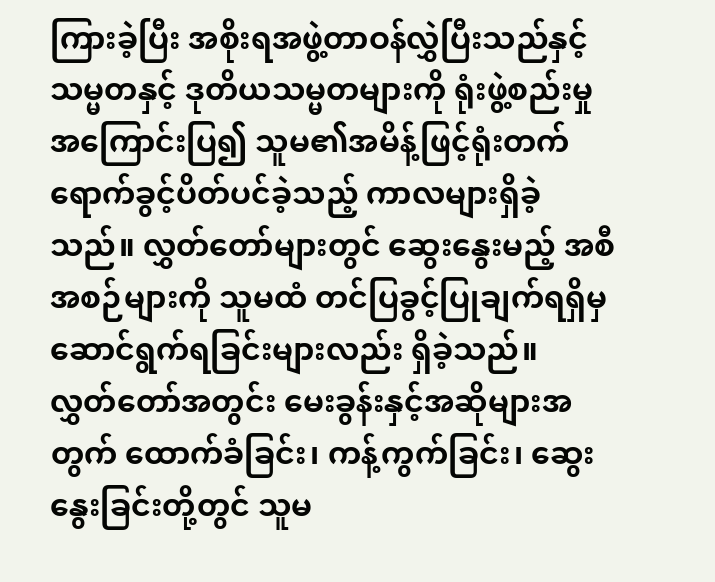ကြားခဲ့ပြီး အစိုးရအဖွဲ့တာဝန်လွှဲပြီးသည်နှင့် သမ္မတနှင့် ဒုတိယသမ္မတများကို ရုံးဖွဲ့စည်းမှု အကြောင်းပြ၍ သူမ၏အမိန့်ဖြင့်ရုံးတက်ရောက်ခွင့်ပိတ်ပင်ခဲ့သည့် ကာလများရှိခဲ့သည်။ လွှတ်တော်များတွင် ဆွေးနွေးမည့် အစီအစဉ်များကို သူမထံ တင်ပြခွင့်ပြုချက်ရရှိမှဆောင်ရွက်ရခြင်းများလည်း ရှိခဲ့သည်။
လွှတ်တော်အတွင်း မေးခွန်းနှင့်အဆိုများအတွက် ထောက်ခံခြင်း၊ ကန့်ကွက်ခြင်း၊ ဆွေးနွေးခြင်းတို့တွင် သူမ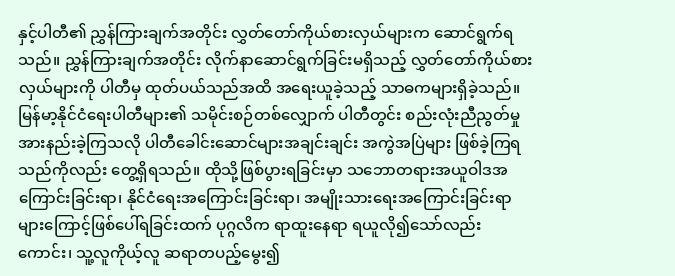နှင့်ပါတီ၏ ညွှန်ကြားချက်အတိုင်း လွှတ်တော်ကိုယ်စားလှယ်များက ဆောင်ရွက်ရသည်။ ညွှန်ကြားချက်အတိုင်း လိုက်နာဆောင်ရွက်ခြင်းမရှိသည့် လွှတ်တော်ကိုယ်စားလှယ်များကို ပါတီမှ ထုတ်ပယ်သည်အထိ အရေးယူခဲ့သည့် သာဓကများရှိခဲ့သည်။ မြန်မာ့နိုင်ငံရေးပါတီများ၏ သမိုင်းစဉ်တစ်လျှောက် ပါတီတွင်း စည်းလုံးညီညွတ်မှု အားနည်းခဲ့ကြသလို ပါတီခေါင်းဆောင်များအချင်းချင်း အကွဲအပြဲများ ဖြစ်ခဲ့ကြရသည်ကိုလည်း တွေ့ရှိရသည်။ ထိုသို့ဖြစ်ပွားရခြင်းမှာ သဘောတရားအယူဝါဒအကြောင်းခြင်းရာ၊ နိုင်ငံရေးအကြောင်းခြင်းရာ၊ အမျိုးသားရေးအကြောင်းခြင်းရာများကြောင့်ဖြစ်ပေါ်ရခြင်းထက် ပုဂ္ဂလိက ရာထူးနေရာ ရယူလို၍သော်လည်းကောင်း၊ သူ့လူကိုယ့်လူ ဆရာတပည့်မွေး၍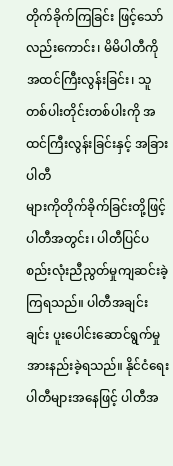တိုက်ခိုက်ကြခြင်း ဖြင့်သော် လည်းကောင်း၊ မိမိပါတီကို အထင်ကြီးလွန်းခြင်း၊ သူတစ်ပါးတိုင်းတစ်ပါးကို အထင်ကြီးလွန်းခြင်းနှင့် အခြားပါတီ
များကိုတိုက်ခိုက်ခြင်းတို့ဖြင့် ပါတီအတွင်း၊ ပါတီပြင်ပစည်းလုံးညီညွတ်မှုကျဆင်းခဲ့ကြရသည်။ ပါတီအချင်းချင်း ပူးပေါင်းဆောင်ရွက်မှု အားနည်းခဲ့ရသည်။ နိုင်ငံရေးပါတီများအနေဖြင့် ပါတီအ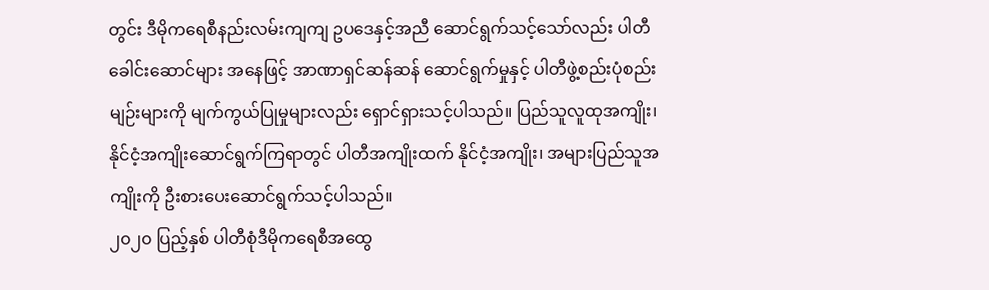တွင်း ဒီမိုကရေစီနည်းလမ်းကျကျ ဥပဒေနှင့်အညီ ဆောင်ရွက်သင့်သော်လည်း ပါတီခေါင်းဆောင်များ အနေဖြင့် အာဏာရှင်ဆန်ဆန် ဆောင်ရွက်မှုနှင့် ပါတီဖွဲ့စည်းပုံစည်းမျဉ်းများကို မျက်ကွယ်ပြုမှုများလည်း ရှောင်ရှားသင့်ပါသည်။ ပြည်သူလူထုအကျိုး၊ နိုင်ငံ့အကျိုးဆောင်ရွက်ကြရာတွင် ပါတီအကျိုးထက် နိုင်ငံ့အကျိုး၊ အများပြည်သူအကျိုးကို ဦးစားပေးဆောင်ရွက်သင့်ပါသည်။
၂၀၂၀ ပြည့်နှစ် ပါတီစုံဒီမိုကရေစီအထွေ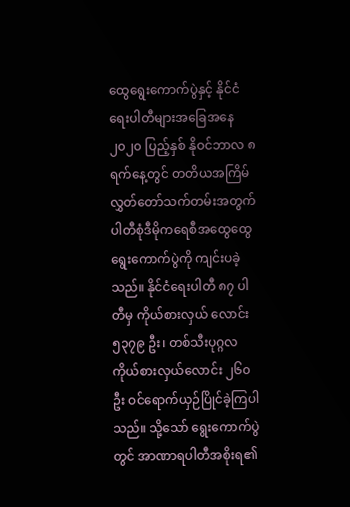ထွေရွေးကောက်ပွဲနှင့် နိုင်ငံရေးပါတီများအခြေအနေ
၂၀၂၀ ပြည့်နှစ် နိုဝင်ဘာလ ၈ ရက်နေ့တွင် တတိယအကြိမ် လွှတ်တော်သက်တမ်းအတွက် ပါတီစုံဒီမိုကရေစီအထွေထွေရွေးကောက်ပွဲကို ကျင်းပခဲ့သည်။ နိုင်ငံရေးပါတီ ၈၇ ပါတီမှ ကိုယ်စားလှယ် လောင်း ၅၃၇၉ ဦး၊ တစ်သီးပုဂ္ဂလကိုယ်စားလှယ်လောင်း ၂၆၀ ဦး ဝင်ရောက်ယှဉ်ပြိုင်ခဲ့ကြပါသည်။ သို့သော် ရွေးကောက်ပွဲတွင် အာဏာရပါတီအစိုးရ၏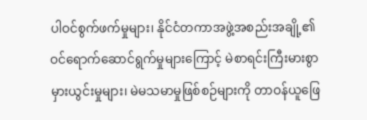ပါဝင်စွက်ဖက်မှုများ၊ နိုင်ငံတကာအဖွဲ့အစည်းအချို့၏ ဝင်ရောက်ဆောင်ရွက်မှုများကြောင့် မဲစာရင်းကြီးမားစွာမှားယွင်းမှုများ၊ မဲမသမာမှုဖြစ်စဉ်များကို တာဝန်ယူဖြေ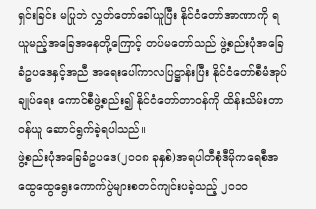ရှင်းခြင်း မပြုဘဲ လွှတ်တော်ခေါ်ယူပြီး နိုင်ငံတော်အာဏာကို ရယူမည့်အခြေအနေတို့ကြောင့် တပ်မတော်သည် ဖွဲ့စည်းပုံအခြေခံဥပဒေနှင့်အညီ အရေးပေါ်ကာလပြဋ္ဌာန်းပြီး နိုင်ငံတော်စီမံအုပ်ချုပ်ရေး ကောင်စီဖွဲ့စည်း၍ နိုင်ငံတော်တာဝန်ကို ထိန်းသိမ်းတာဝန်ယူ ဆောင်ရွက်ခဲ့ရပါသည်။
ဖွဲ့စည်းပုံအခြေခံဥပဒေ(၂၀၀၈ ခုနှစ်)အရပါတီစုံဒီမိုကရေစီအထွေထွေရွေးကောက်ပွဲများစတင်ကျင်းပခဲ့သည့် ၂၀၁၀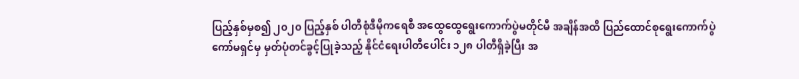ပြည့်နှစ်မှစ၍ ၂၀၂၀ ပြည့်နှစ် ပါတီစုံဒီမိုကရေစီ အထွေထွေရွေးကောက်ပွဲမတိုင်မီ အချိန်အထိ ပြည်ထောင်စုရွေးကောက်ပွဲကော်မရှင်မှ မှတ်ပုံတင်ခွင့်ပြုခဲ့သည့် နိုင်ငံရေးပါတီပေါင်း ၁၂၈ ပါတီရှိခဲ့ပြီး အ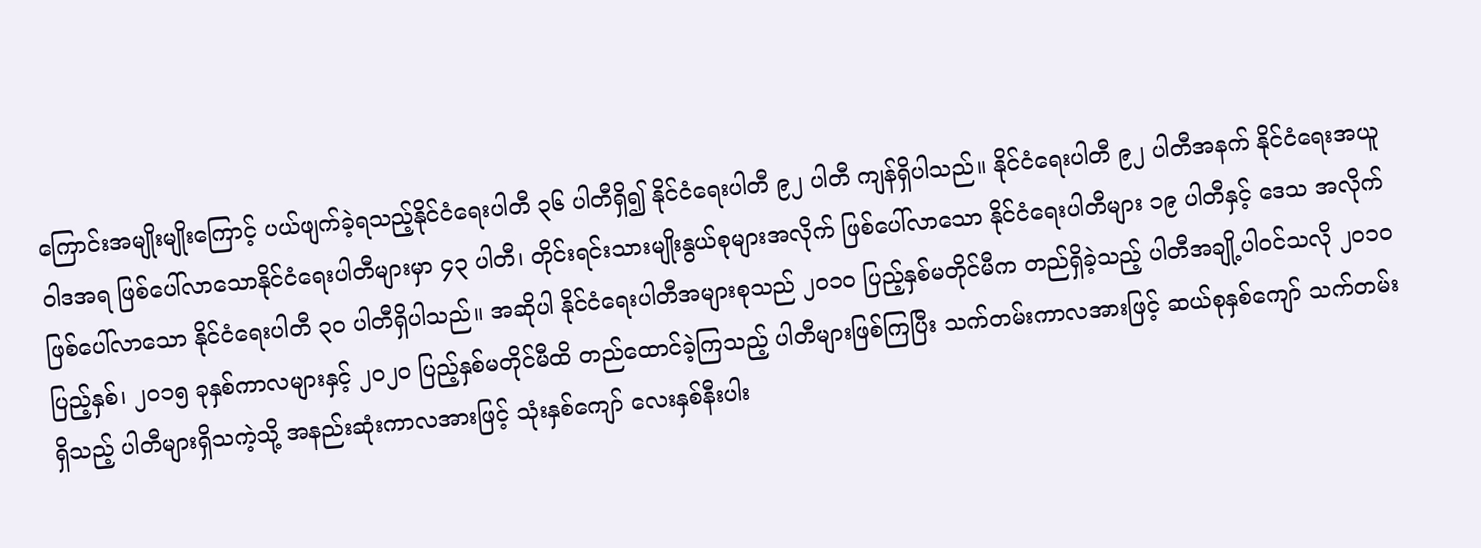ကြောင်းအမျိုးမျိုးကြောင့် ပယ်ဖျက်ခဲ့ရသည့်နိုင်ငံရေးပါတီ ၃၆ ပါတီရှိ၍ နိုင်ငံရေးပါတီ ၉၂ ပါတီ ကျန်ရှိပါသည်။ နိုင်ငံရေးပါတီ ၉၂ ပါတီအနက် နိုင်ငံရေးအယူဝါဒအရ ဖြစ်ပေါ်လာသောနိုင်ငံရေးပါတီများမှာ ၄၃ ပါတီ၊ တိုင်းရင်းသားမျိုးနွယ်စုများအလိုက် ဖြစ်ပေါ်လာသော နိုင်ငံရေးပါတီများ ၁၉ ပါတီနှင့် ဒေသ အလိုက် ဖြစ်ပေါ်လာသော နိုင်ငံရေးပါတီ ၃၀ ပါတီရှိပါသည်။ အဆိုပါ နိုင်ငံရေးပါတီအများစုသည် ၂၀၁၀ ပြည့်နှစ်မတိုင်မီက တည်ရှိခဲ့သည့် ပါတီအချို့ပါဝင်သလို ၂၀၁၀ ပြည့်နှစ်၊ ၂၀၁၅ ခုနှစ်ကာလများနှင့် ၂၀၂၀ ပြည့်နှစ်မတိုင်မီထိ တည်ထောင်ခဲ့ကြသည့် ပါတီများဖြစ်ကြပြီး သက်တမ်းကာလအားဖြင့် ဆယ်စုနှစ်ကျော် သက်တမ်းရှိသည့် ပါတီများရှိသကဲ့သို့ အနည်းဆုံးကာလအားဖြင့် သုံးနှစ်ကျော် လေးနှစ်နီးပါး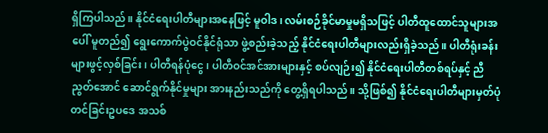ရှိကြပါသည်။ နိုင်ငံရေးပါတီများအနေဖြင့် မူဝါဒ၊ လမ်းစဉ်ခိုင်မာမှုမရှိသဖြင့် ပါတီထူထောင်သူများအပေါ် မူတည်၍ ရွေးကောက်ပွဲဝင်နိုင်ရုံသာ ဖွဲ့စည်းခဲ့သည့် နိုင်ငံရေးပါတီများလည်းရှိခဲ့သည်။ ပါတီရုံးခန်းများဖွင့်လှစ်ခြင်း၊ ပါတီရန်ပုံငွေ၊ ပါတီဝင်အင်အားများနှင့် စပ်လျဉ်း၍ နိုင်ငံရေးပါတီတစ်ရပ်နှင့် ညီညွတ်အောင် ဆောင်ရွက်နိုင်မှုများ အားနည်းသည်ကို တွေ့ရှိရပါသည်။ သို့ဖြစ်၍ နိုင်ငံရေးပါတီများမှတ်ပုံတင်ခြင်းဥပဒေ အသစ်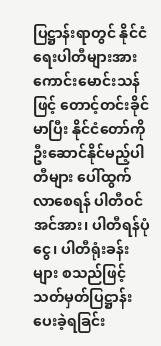ပြဋ္ဌာန်းရာတွင် နိုင်ငံရေးပါတီများအားကောင်းမောင်းသန်ဖြင့် တောင့်တင်းခိုင်မာပြီး နိုင်ငံတော်ကို ဦးဆောင်နိုင်မည့်ပါတီများ ပေါ်ထွက်လာစေရန် ပါတီဝင်အင်အား၊ ပါတီရန်ပုံငွေ၊ ပါတီရုံးခန်းများ စသည်ဖြင့် သတ်မှတ်ပြဋ္ဌာန်းပေးခဲ့ရခြင်း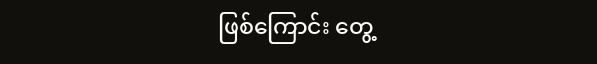ဖြစ်ကြောင်း တွေ့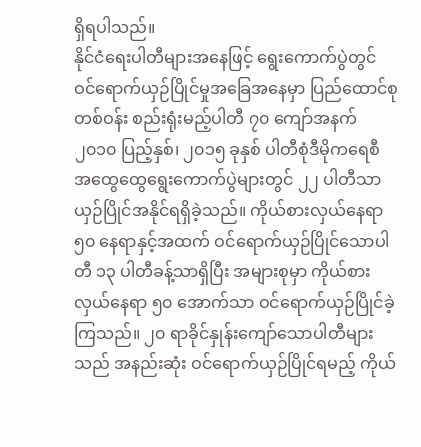ရှိရပါသည်။
နိုင်ငံရေးပါတီများအနေဖြင့် ရွေးကောက်ပွဲတွင် ဝင်ရောက်ယှဉ်ပြိုင်မှုအခြေအနေမှာ ပြည်ထောင်စုတစ်ဝန်း စည်းရုံးမည့်ပါတီ ၇၀ ကျော်အနက် ၂၀၁၀ ပြည့်နှစ်၊ ၂၀၁၅ ခုနှစ် ပါတီစုံဒီမိုကရေစီ အထွေထွေရွေးကောက်ပွဲများတွင် ၂၂ ပါတီသာယှဉ်ပြိုင်အနိုင်ရရှိခဲ့သည်။ ကိုယ်စားလှယ်နေရာ ၅၀ နေရာနှင့်အထက် ဝင်ရောက်ယှဉ်ပြိုင်သောပါတီ ၁၃ ပါတီခန့်သာရှိပြီး အများစုမှာ ကိုယ်စားလှယ်နေရာ ၅၀ အောက်သာ ဝင်ရောက်ယှဉ်ပြိုင်ခဲ့ကြသည်။ ၂၀ ရာခိုင်နှုန်းကျော်သောပါတီများသည် အနည်းဆုံး ဝင်ရောက်ယှဉ်ပြိုင်ရမည့် ကိုယ်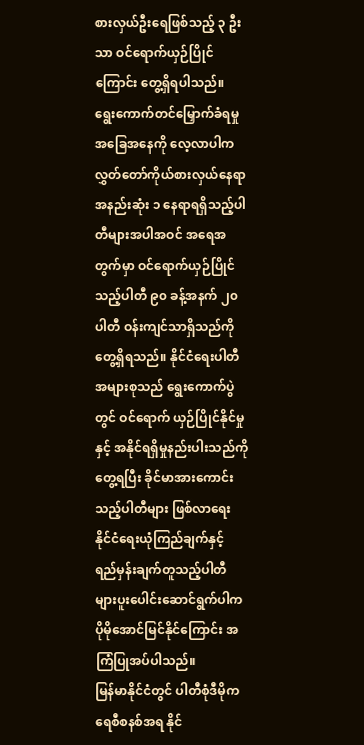စားလှယ်ဦးရေဖြစ်သည့် ၃ ဦးသာ ဝင်ရောက်ယှဉ်ပြိုင်ကြောင်း တွေ့ရှိရပါသည်။ ရွေးကောက်တင်မြှောက်ခံရမှုအခြေအနေကို လေ့လာပါက လွှတ်တော်ကိုယ်စားလှယ်နေရာ အနည်းဆုံး ၁ နေရာရရှိသည့်ပါတီများအပါအဝင် အရေအတွက်မှာ ဝင်ရောက်ယှဉ်ပြိုင်သည့်ပါတီ ၉၀ ခန့်အနက် ၂၀ ပါတီ ဝန်းကျင်သာရှိသည်ကို တွေ့ရှိရသည်။ နိုင်ငံရေးပါတီအများစုသည် ရွေးကောက်ပွဲတွင် ဝင်ရောက် ယှဉ်ပြိုင်နိုင်မှုနှင့် အနိုင်ရရှိမှုနည်းပါးသည်ကိုတွေ့ရပြီး ခိုင်မာအားကောင်းသည့်ပါတီများ ဖြစ်လာရေး နိုင်ငံရေးယုံကြည်ချက်နှင့် ရည်မှန်းချက်တူသည့်ပါတီများပူးပေါင်းဆောင်ရွက်ပါက ပိုမိုအောင်မြင်နိုင်ကြောင်း အကြံပြုအပ်ပါသည်။
မြန်မာနိုင်ငံတွင် ပါတီစုံဒီမိုကရေစီစနစ်အရ နိုင်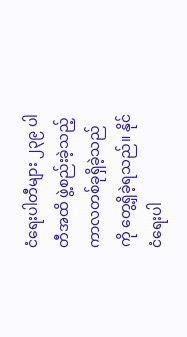ငံရေးပါတီများ ၂၃၉ ပါတီအထိ ဖွဲ့စည်းခဲ့သည့် ကာလတစ်ခုရှိခဲ့သည်ကို တွေ့ရှိခဲ့ရသည်။ နိုင်ငံရေးပါ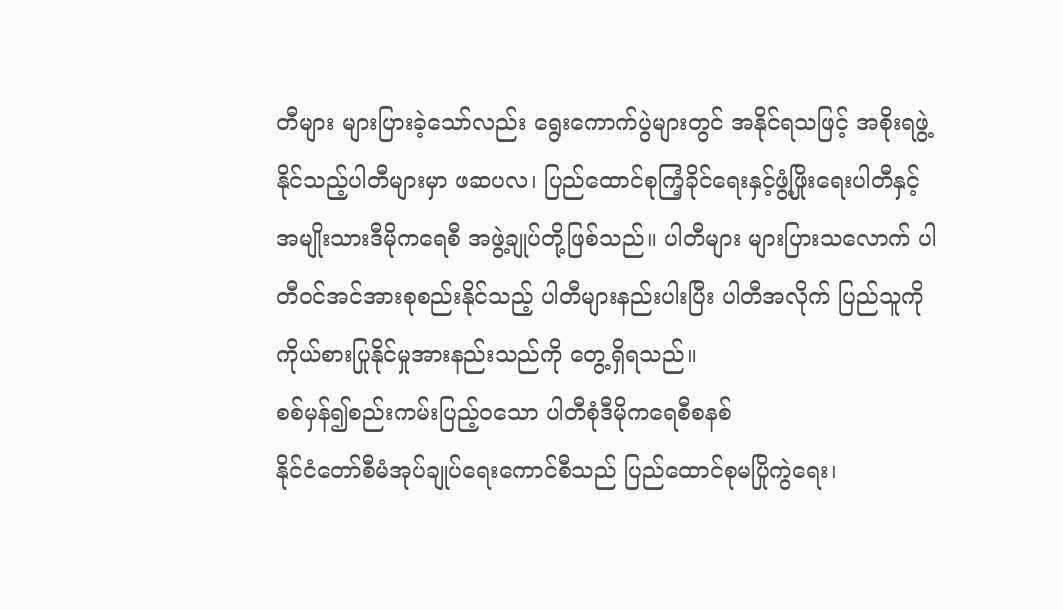တီများ များပြားခဲ့သော်လည်း ရွေးကောက်ပွဲများတွင် အနိုင်ရသဖြင့် အစိုးရဖွဲ့နိုင်သည့်ပါတီများမှာ ဖဆပလ၊ ပြည်ထောင်စုကြံ့ခိုင်ရေးနှင့်ဖွံ့ဖြိုးရေးပါတီနှင့် အမျိုးသားဒီမိုကရေစီ အဖွဲ့ချုပ်တို့ဖြစ်သည်။ ပါတီများ များပြားသလောက် ပါတီဝင်အင်အားစုစည်းနိုင်သည့် ပါတီများနည်းပါးပြီး ပါတီအလိုက် ပြည်သူကို ကိုယ်စားပြုနိုင်မှုအားနည်းသည်ကို တွေ့ရှိရသည်။
စစ်မှန်၍စည်းကမ်းပြည့်ဝသော ပါတီစုံဒီမိုကရေစီစနစ်
နိုင်ငံတော်စီမံအုပ်ချုပ်ရေးကောင်စီသည် ပြည်ထောင်စုမပြိုကွဲရေး၊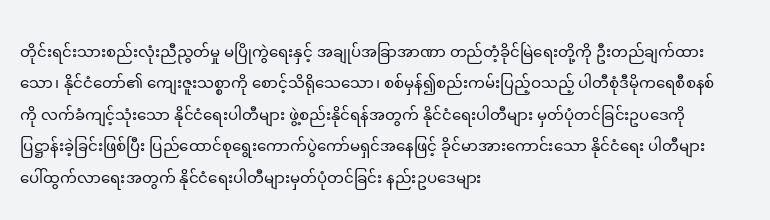တိုင်းရင်းသားစည်းလုံးညီညွတ်မှု မပြိုကွဲရေးနှင့် အချုပ်အခြာအာဏာ တည်တံ့ခိုင်မြဲရေးတို့ကို ဦးတည်ချက်ထားသော၊ နိုင်ငံတော်၏ ကျေးဇူးသစ္စာကို စောင့်သိရိုသေသော၊ စစ်မှန်၍စည်းကမ်းပြည့်ဝသည့် ပါတီစုံဒီမိုကရေစီစနစ်ကို လက်ခံကျင့်သုံးသော နိုင်ငံရေးပါတီများ ဖွဲ့စည်းနိုင်ရန်အတွက် နိုင်ငံရေးပါတီများ မှတ်ပုံတင်ခြင်းဥပဒေကို ပြဋ္ဌာန်းခဲ့ခြင်းဖြစ်ပြီး ပြည်ထောင်စုရွေးကောက်ပွဲကော်မရှင်အနေဖြင့် ခိုင်မာအားကောင်းသော နိုင်ငံရေး ပါတီများ ပေါ်ထွက်လာရေးအတွက် နိုင်ငံရေးပါတီများမှတ်ပုံတင်ခြင်း နည်းဥပဒေများ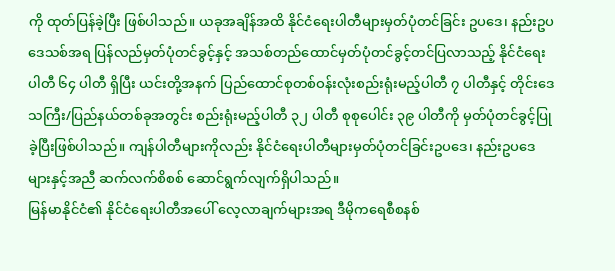ကို ထုတ်ပြန်ခဲ့ပြီး ဖြစ်ပါသည်။ ယခုအချိန်အထိ နိုင်ငံရေးပါတီများမှတ်ပုံတင်ခြင်း ဥပဒေ၊ နည်းဥပဒေသစ်အရ ပြန်လည်မှတ်ပုံတင်ခွင့်နှင့် အသစ်တည်ထောင်မှတ်ပုံတင်ခွင့်တင်ပြလာသည့် နိုင်ငံရေးပါတီ ၆၄ ပါတီ ရှိပြီး ယင်းတို့အနက် ပြည်ထောင်စုတစ်ဝန်းလုံးစည်းရုံးမည့်ပါတီ ၇ ပါတီနှင့် တိုင်းဒေသကြီး/ပြည်နယ်တစ်ခုအတွင်း စည်းရုံးမည့်ပါတီ ၃၂ ပါတီ စုစုပေါင်း ၃၉ ပါတီကို မှတ်ပုံတင်ခွင့်ပြုခဲ့ပြီးဖြစ်ပါသည်။ ကျန်ပါတီများကိုလည်း နိုင်ငံရေးပါတီများမှတ်ပုံတင်ခြင်းဥပဒေ၊ နည်းဥပဒေများနှင့်အညီ ဆက်လက်စိစစ် ဆောင်ရွက်လျက်ရှိပါသည်။
မြန်မာနိုင်ငံ၏ နိုင်ငံရေးပါတီအပေါ် လေ့လာချက်များအရ ဒီမိုကရေစီစနစ်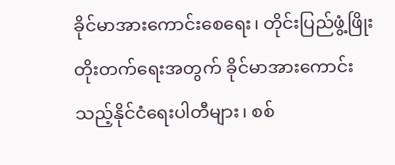ခိုင်မာအားကောင်းစေရေး၊ တိုင်းပြည်ဖွံ့ဖြိုးတိုးတက်ရေးအတွက် ခိုင်မာအားကောင်းသည့်နိုင်ငံရေးပါတီများ၊ စစ်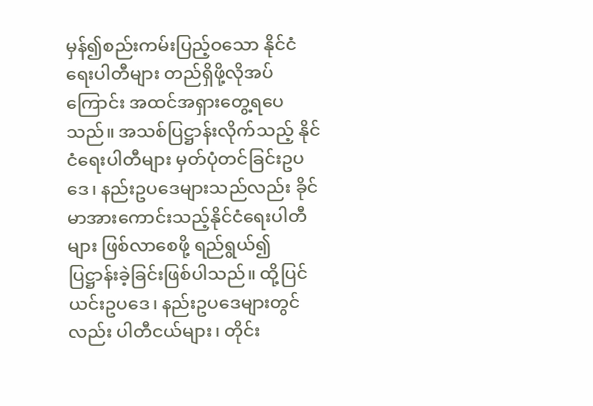မှန်၍စည်းကမ်းပြည့်ဝသော နိုင်ငံရေးပါတီများ တည်ရှိဖို့လိုအပ်ကြောင်း အထင်အရှားတွေ့ရပေသည်။ အသစ်ပြဋ္ဌာန်းလိုက်သည့် နိုင်ငံရေးပါတီများ မှတ်ပုံတင်ခြင်းဥပဒေ၊ နည်းဥပဒေများသည်လည်း ခိုင်မာအားကောင်းသည့်နိုင်ငံရေးပါတီများ ဖြစ်လာစေဖို့ ရည်ရွယ်၍ ပြဋ္ဌာန်းခဲ့ခြင်းဖြစ်ပါသည်။ ထို့ပြင် ယင်းဥပဒေ၊ နည်းဥပဒေများတွင်လည်း ပါတီငယ်များ၊ တိုင်း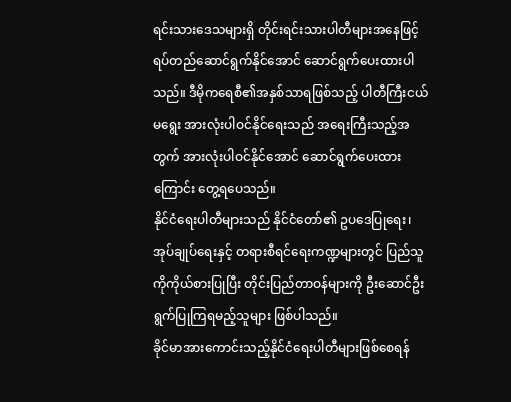ရင်းသားဒေသများရှိ တိုင်းရင်းသားပါတီများအနေဖြင့် ရပ်တည်ဆောင်ရွက်နိုင်အောင် ဆောင်ရွက်ပေးထားပါသည်။ ဒီမိုကရေစီ၏အနှစ်သာရဖြစ်သည့် ပါတီကြီးငယ်မရွေး အားလုံးပါဝင်နိုင်ရေးသည် အရေးကြီးသည့်အတွက် အားလုံးပါဝင်နိုင်အောင် ဆောင်ရွက်ပေးထားကြောင်း တွေ့ရပေသည်။
နိုင်ငံရေးပါတီများသည် နိုင်ငံတော်၏ ဥပဒေပြုရေး၊ အုပ်ချုပ်ရေးနှင့် တရားစီရင်ရေးကဏ္ဍများတွင် ပြည်သူကိုကိုယ်စားပြုပြီး တိုင်းပြည်တာဝန်များကို ဦးဆောင်ဦးရွက်ပြုကြရမည့်သူများ ဖြစ်ပါသည်။
ခိုင်မာအားကောင်းသည့်နိုင်ငံရေးပါတီများဖြစ်စေရန်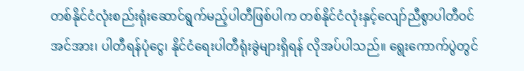တစ်နိုင်ငံလုံးစည်းရုံးဆောင်ရွက်မည့်ပါတီဖြစ်ပါက တစ်နိုင်ငံလုံးနှင့်လျော်ညီစွာပါတီဝင်အင်အား၊ ပါတီရန်ပုံငွေ၊ နိုင်ငံရေးပါတီရုံးခွဲများရှိရန် လိုအပ်ပါသည်။ ရွေးကောက်ပွဲတွင်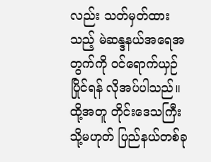လည်း သတ်မှတ်ထားသည့် မဲဆန္ဒနယ်အရေအတွက်ကို ဝင်ရောက်ယှဉ်ပြိုင်ရန် လိုအပ်ပါသည်။ ထို့အတူ တိုင်းဒေသကြီး သို့မဟုတ် ပြည်နယ်တစ်ခု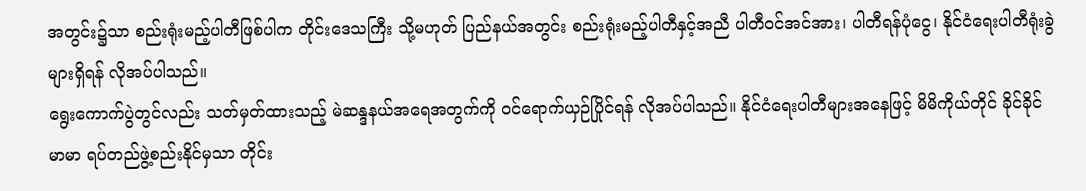အတွင်း၌သာ စည်းရုံးမည့်ပါတီဖြစ်ပါက တိုင်းဒေသကြီး သို့မဟုတ် ပြည်နယ်အတွင်း စည်းရုံးမည့်ပါတီနှင့်အညီ ပါတီဝင်အင်အား၊ ပါတီရန်ပုံငွေ၊ နိုင်ငံရေးပါတီရုံးခွဲများရှိရန် လိုအပ်ပါသည်။
ရွေးကောက်ပွဲတွင်လည်း သတ်မှတ်ထားသည့် မဲဆန္ဒနယ်အရေအတွက်ကို ဝင်ရောက်ယှဉ်ပြိုင်ရန် လိုအပ်ပါသည်။ နိုင်ငံရေးပါတီများအနေဖြင့် မိမိကိုယ်တိုင် ခိုင်ခိုင်မာမာ ရပ်တည်ဖွဲ့စည်းနိုင်မှသာ တိုင်း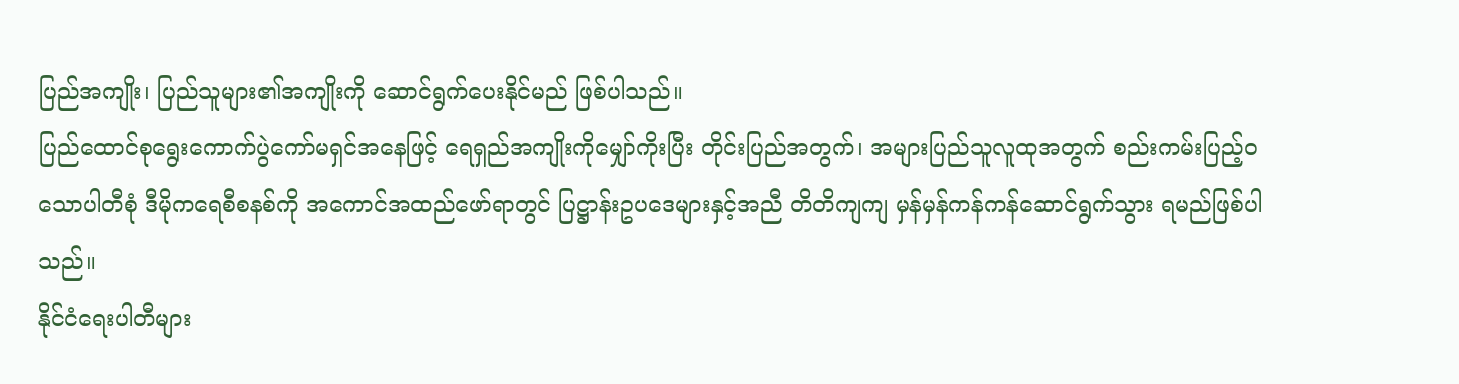ပြည်အကျိုး၊ ပြည်သူများ၏အကျိုးကို ဆောင်ရွက်ပေးနိုင်မည် ဖြစ်ပါသည်။
ပြည်ထောင်စုရွေးကောက်ပွဲကော်မရှင်အနေဖြင့် ရေရှည်အကျိုးကိုမျှော်ကိုးပြီး တိုင်းပြည်အတွက်၊ အများပြည်သူလူထုအတွက် စည်းကမ်းပြည့်ဝသောပါတီစုံ ဒီမိုကရေစီစနစ်ကို အကောင်အထည်ဖော်ရာတွင် ပြဋ္ဌာန်းဥပဒေများနှင့်အညီ တိတိကျကျ မှန်မှန်ကန်ကန်ဆောင်ရွက်သွား ရမည်ဖြစ်ပါသည်။
နိုင်ငံရေးပါတီများ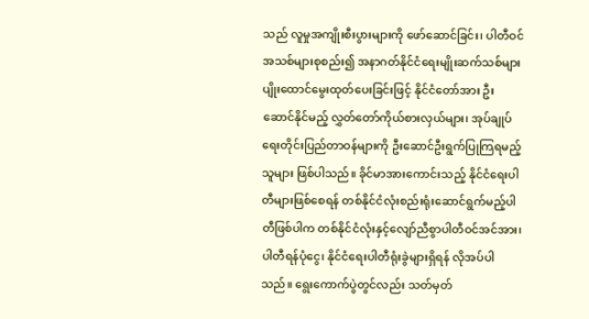သည် လူမှုအကျိုးစီးပွားများကို ဖော်ဆောင်ခြင်း၊ ပါတီဝင်အသစ်များစုစည်း၍ အနာဂတ်နိုင်ငံရေးမျိုးဆက်သစ်များ ပျိုးထောင်မွေးထုတ်ပေးခြင်းဖြင့် နိုင်ငံတော်အား ဦးဆောင်နိုင်မည့် လွှတ်တော်ကိုယ်စားလှယ်များ၊ အုပ်ချုပ်ရေးတိုင်းပြည်တာဝန်များကို ဦးဆောင်ဦးရွက်ပြုကြရမည့်သူများ ဖြစ်ပါသည်။ ခိုင်မာအားကောင်းသည့် နိုင်ငံရေးပါတီများဖြစ်စေရန် တစ်နိုင်ငံလုံးစည်းရုံးဆောင်ရွက်မည့်ပါတီဖြစ်ပါက တစ်နိုင်ငံလုံးနှင့်လျော်ညီစွာပါတီဝင်အင်အား၊ ပါတီရန်ပုံငွေ၊ နိုင်ငံရေးပါတီရုံးခွဲများရှိရန် လိုအပ်ပါသည်။ ရွေးကောက်ပွဲတွင်လည်း သတ်မှတ်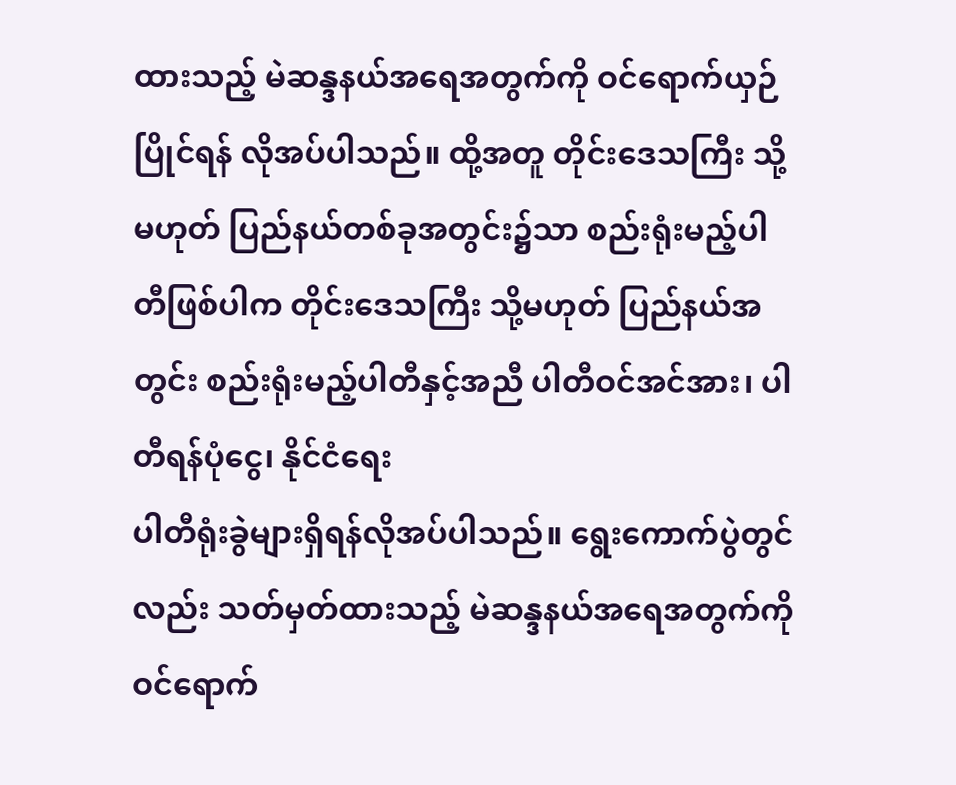ထားသည့် မဲဆန္ဒနယ်အရေအတွက်ကို ဝင်ရောက်ယှဉ်ပြိုင်ရန် လိုအပ်ပါသည်။ ထို့အတူ တိုင်းဒေသကြီး သို့မဟုတ် ပြည်နယ်တစ်ခုအတွင်း၌သာ စည်းရုံးမည့်ပါတီဖြစ်ပါက တိုင်းဒေသကြီး သို့မဟုတ် ပြည်နယ်အတွင်း စည်းရုံးမည့်ပါတီနှင့်အညီ ပါတီဝင်အင်အား၊ ပါတီရန်ပုံငွေ၊ နိုင်ငံရေး
ပါတီရုံးခွဲများရှိရန်လိုအပ်ပါသည်။ ရွေးကောက်ပွဲတွင်လည်း သတ်မှတ်ထားသည့် မဲဆန္ဒနယ်အရေအတွက်ကို ဝင်ရောက်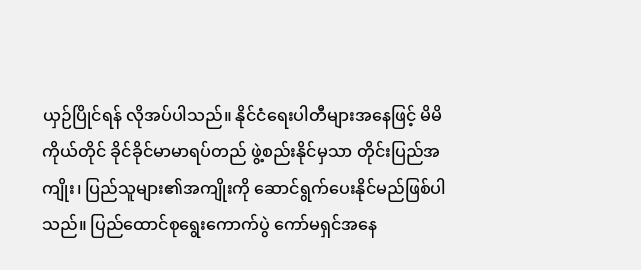ယှဉ်ပြိုင်ရန် လိုအပ်ပါသည်။ နိုင်ငံရေးပါတီများအနေဖြင့် မိမိကိုယ်တိုင် ခိုင်ခိုင်မာမာရပ်တည် ဖွဲ့စည်းနိုင်မှသာ တိုင်းပြည်အကျိုး၊ ပြည်သူများ၏အကျိုးကို ဆောင်ရွက်ပေးနိုင်မည်ဖြစ်ပါသည်။ ပြည်ထောင်စုရွေးကောက်ပွဲ ကော်မရှင်အနေ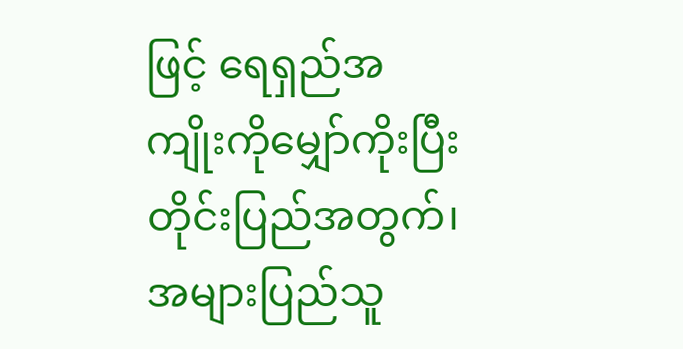ဖြင့် ရေရှည်အကျိုးကိုမျှော်ကိုးပြီး တိုင်းပြည်အတွက်၊ အများပြည်သူ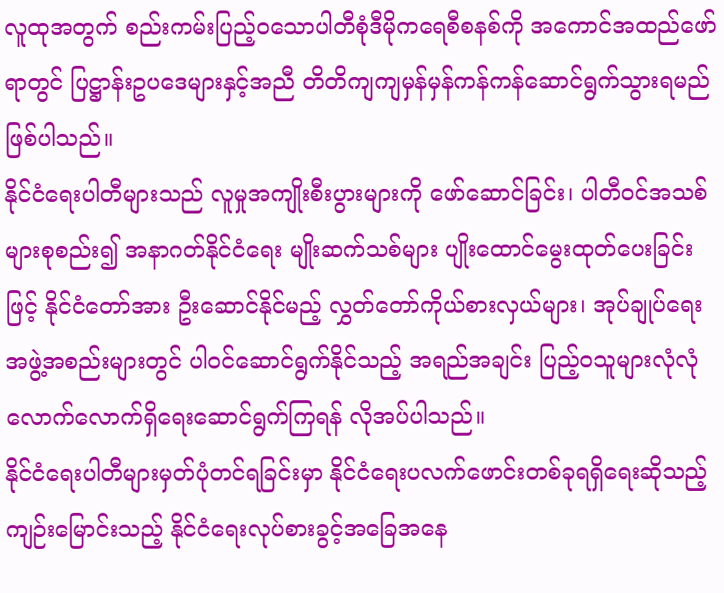လူထုအတွက် စည်းကမ်းပြည့်ဝသောပါတီစုံဒီမိုကရေစီစနစ်ကို အကောင်အထည်ဖော်ရာတွင် ပြဋ္ဌာန်းဥပဒေများနှင့်အညီ တိတိကျကျမှန်မှန်ကန်ကန်ဆောင်ရွက်သွားရမည်ဖြစ်ပါသည်။
နိုင်ငံရေးပါတီများသည် လူမှုအကျိုးစီးပွားများကို ဖော်ဆောင်ခြင်း၊ ပါတီဝင်အသစ်များစုစည်း၍ အနာဂတ်နိုင်ငံရေး မျိုးဆက်သစ်များ ပျိုးထောင်မွေးထုတ်ပေးခြင်းဖြင့် နိုင်ငံတော်အား ဦးဆောင်နိုင်မည့် လွှတ်တော်ကိုယ်စားလှယ်များ၊ အုပ်ချုပ်ရေးအဖွဲ့အစည်းများတွင် ပါဝင်ဆောင်ရွက်နိုင်သည့် အရည်အချင်း ပြည့်ဝသူများလုံလုံလောက်လောက်ရှိရေးဆောင်ရွက်ကြရန် လိုအပ်ပါသည်။
နိုင်ငံရေးပါတီများမှတ်ပုံတင်ရခြင်းမှာ နိုင်ငံရေးပလက်ဖောင်းတစ်ခုရရှိရေးဆိုသည့် ကျဉ်းမြောင်းသည့် နိုင်ငံရေးလုပ်စားခွင့်အခြေအနေ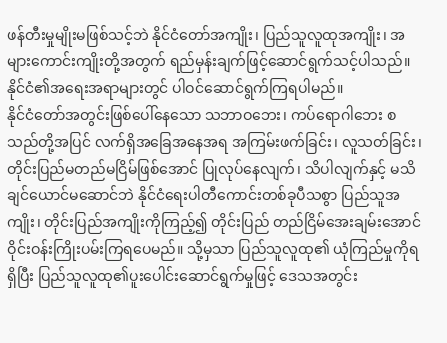ဖန်တီးမှုမျိုးမဖြစ်သင့်ဘဲ နိုင်ငံတော်အကျိုး၊ ပြည်သူလူထုအကျိုး၊ အများကောင်းကျိုးတို့အတွက် ရည်မှန်းချက်ဖြင့်ဆောင်ရွက်သင့်ပါသည်။ နိုင်ငံ၏အရေးအရာများတွင် ပါဝင်ဆောင်ရွက်ကြရပါမည်။
နိုင်ငံတော်အတွင်းဖြစ်ပေါ်နေသော သဘာဝဘေး၊ ကပ်ရောဂါဘေး စသည်တို့အပြင် လက်ရှိအခြေအနေအရ အကြမ်းဖက်ခြင်း၊ လူသတ်ခြင်း၊ တိုင်းပြည်မတည်မငြိမ်ဖြစ်အောင် ပြုလုပ်နေလျက်၊ သိပါလျက်နှင့် မသိချင်ယောင်မဆောင်ဘဲ နိုင်ငံရေးပါတီကောင်းတစ်ခုပီသစွာ ပြည်သူအကျိုး၊ တိုင်းပြည်အကျိုးကိုကြည့်၍ တိုင်းပြည် တည်ငြိမ်အေးချမ်းအောင် ဝိုင်းဝန်းကြိုးပမ်းကြရပေမည်။ သို့မှသာ ပြည်သူလူထု၏ ယုံကြည်မှုကိုရရှိပြီး ပြည်သူလူထု၏ပူးပေါင်းဆောင်ရွက်မှုဖြင့် ဒေသအတွင်း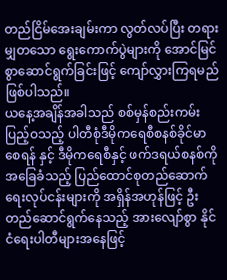တည်ငြိမ်အေးချမ်းကာ လွတ်လပ်ပြီး တရားမျှတသော ရွေးကောက်ပွဲများကို အောင်မြင်စွာဆောင်ရွက်ခြင်းဖြင့် ကျော်လွှားကြရမည်ဖြစ်ပါသည်။
ယနေ့အချိန်အခါသည် စစ်မှန်စည်းကမ်းပြည့်ဝသည့် ပါတီစုံဒီမိုကရေစီစနစ်ခိုင်မာစေရန် နှင့် ဒီမိုကရေစီနှင့် ဖက်ဒရယ်စနစ်ကို အခြေခံသည့် ပြည်ထောင်စုတည်ဆောက်ရေးလုပ်ငန်းများကို အရှိန်အဟုန်ဖြင့် ဦးတည်ဆောင်ရွက်နေသည့် အားလျော်စွာ နိုင်ငံရေးပါတီများအနေဖြင့်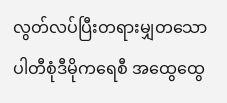လွတ်လပ်ပြီးတရားမျှတသော ပါတီစုံဒီမိုကရေစီ အထွေထွေ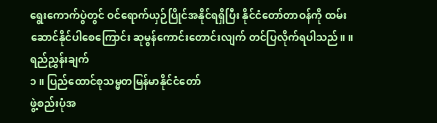ရွေးကောက်ပွဲတွင် ဝင်ရောက်ယှဉ်ပြိုင်အနိုင်ရရှိပြီး နိုင်ငံတော်တာဝန်ကို ထမ်းဆောင်နိုင်ပါစေကြောင်း ဆုမွန်ကောင်းတောင်းလျက် တင်ပြလိုက်ရပါသည်။ ။
ရည်ညွှန်းချက်
၁။ ပြည်ထောင်စုသမ္မတမြန်မာနိုင်ငံတော်
ဖွဲ့စည်းပုံအ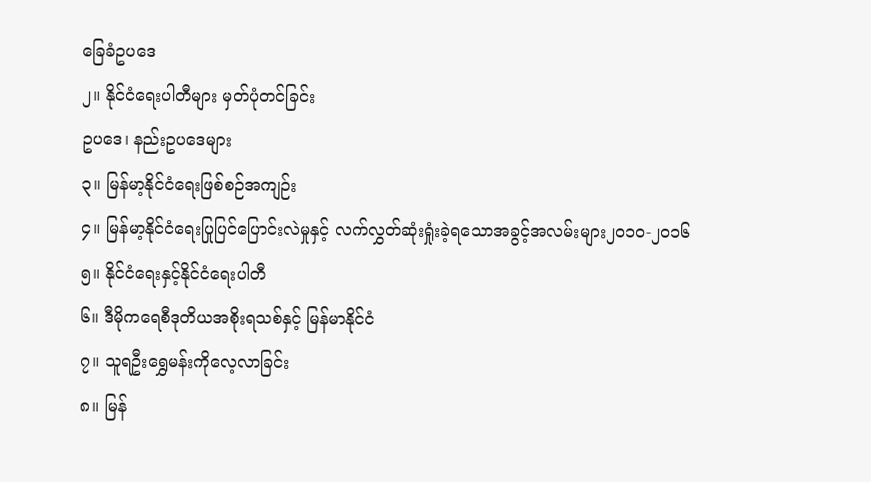ခြေခံဥပဒေ
၂။ နိုင်ငံရေးပါတီများ မှတ်ပုံတင်ခြင်း
ဥပဒေ၊ နည်းဥပဒေများ
၃။ မြန်မာ့နိုင်ငံရေးဖြစ်စဉ်အကျဉ်း
၄။ မြန်မာ့နိုင်ငံရေးပြုပြင်ပြောင်းလဲမှုနှင့် လက်လွှတ်ဆုံးရှုံးခဲ့ရသောအခွင့်အလမ်းများ၂၀၁၀-၂၀၁၆
၅။ နိုင်ငံရေးနှင့်နိုင်ငံရေးပါတီ
၆။ ဒီမိုကရေစီဒုတိယအစိုးရသစ်နှင့် မြန်မာနိုင်ငံ
၇။ သူရဦးရွှေမန်းကိုလေ့လာခြင်း
၈။ မြန်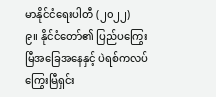မာနိုင်ငံရေးပါတီ (၂၀၂၂)
၉။ နိုင်ငံတော်၏ ပြည်ပကြွေးမြီအခြေအနေနှင့် ပဲရစ်ကလပ်ကြွေးမြီရှင်း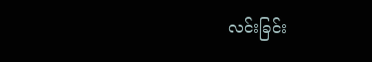လင်းခြင်း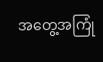အတွေ့အကြုံ